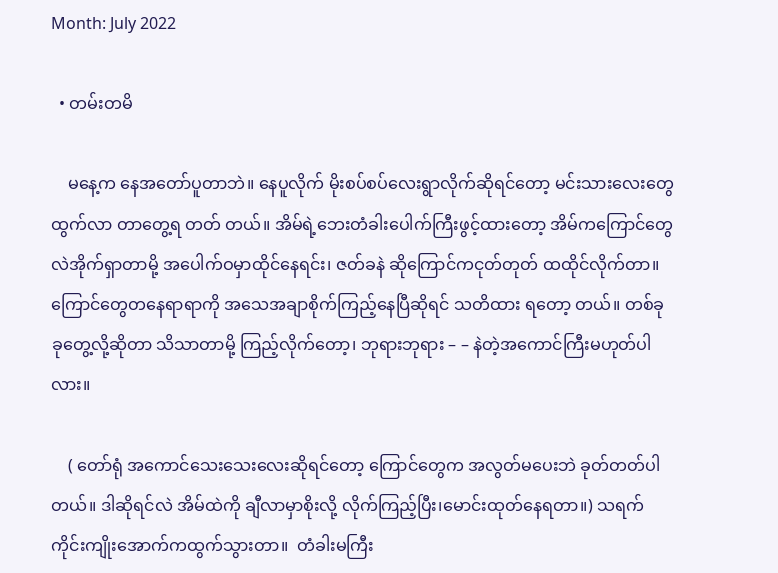Month: July 2022

  • တမ်းတမိ

    မနေ့က နေအတော်ပူတာဘဲ။ နေပူလိုက် မိုးစပ်စပ်လေးရွာလိုက်ဆိုရင်တော့ မင်းသားလေးတွေထွက်လာ တာတွေ့ရ တတ် တယ်။ အိမ်ရဲ့ဘေးတံခါးပေါက်ကြီးဖွင့်ထားတော့ အိမ်ကကြောင်တွေလဲအိုက်ရှာတာမို့ အပေါက်ဝမှာထိုင်နေရင်း၊ ဇတ်ခနဲ ဆိုကြောင်ကငုတ်တုတ် ထထိုင်လိုက်တာ။ ကြောင်တွေတနေရာရာကို အသေအချာစိုက်ကြည့်နေပြီဆိုရင် သတိထား ရတော့ တယ်။ တစ်ခုခုတွေ့လို့ဆိုတာ သိသာတာမို့ ကြည့်လိုက်တော့၊ ဘုရားဘုရား – – နဲတဲ့အကောင်ကြီးမဟုတ်ပါလား။

    ( တော်ရုံ အကောင်သေးသေးလေးဆိုရင်တော့ ကြောင်တွေက အလွတ်မပေးဘဲ ခုတ်တတ်ပါတယ်။ ဒါဆိုရင်လဲ အိမ်ထဲကို ချီလာမှာစိုးလို့ လိုက်ကြည့်ပြီး၊မောင်းထုတ်နေရတာ။) သရက်ကိုင်းကျိုးအောက်ကထွက်သွားတာ။  တံခါးမကြီး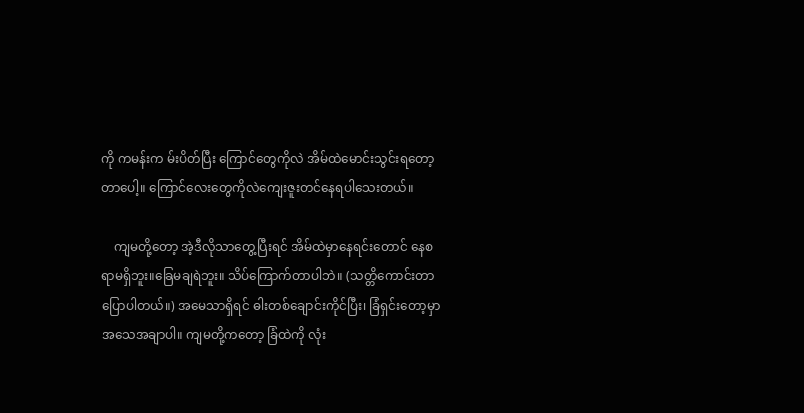ကို ကမန်းက မ်းပိတ်ပြီး ကြောင်တွေကိုလဲ အိမ်ထဲမောင်းသွင်းရတော့တာပေါ့။ ကြောင်လေးတွေကိုလဲကျေးဇူးတင်နေရပါသေးတယ်။

    ကျမတို့တော့ အဲ့ဒီလိုသာတွေ့ပြီးရင် အိမ်ထဲမှာနေရင်းတောင် နေစရာမရှိဘူး။ခြေမချရဲဘူး။ သိပ်ကြောက်တာပါဘဲ။ (သတ္တိကောင်းတာပြောပါတယ်။) အမေသာရှိရင် ဓါးတစ်ချောင်းကိုင်ပြီး၊ ခြံရှင်းတော့မှာအသေအချာပါ။ ကျမတို့ကတော့ ခြံထဲကို လုံး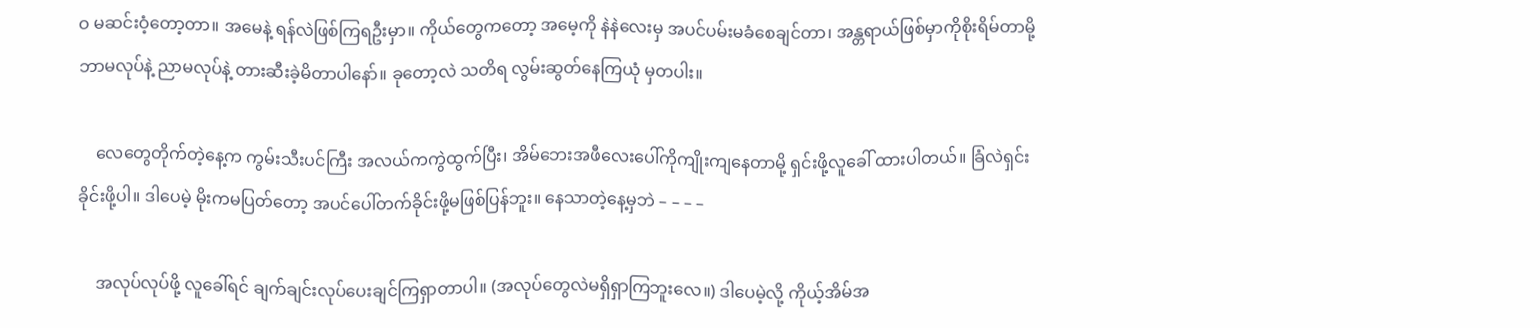ဝ မဆင်းဝံ့တော့တာ။ အမေနဲ့ ရန်လဲဖြစ်ကြရဦးမှာ။ ကိုယ်တွေကတော့ အမေ့ကို နဲနဲလေးမှ အပင်ပမ်းမခံစေချင်တာ၊ အန္တရာယ်ဖြစ်မှာကိုစိုးရိမ်တာမို့ ဘာမလုပ်နဲ့ ညာမလုပ်နဲ့ တားဆီးခဲ့မိတာပါနော်။ ခုတော့လဲ သတိရ လွမ်းဆွတ်နေကြယုံ မှတပါး။

    လေတွေတိုက်တဲ့နေ့က ကွမ်းသီးပင်ကြီး အလယ်ကကွဲထွက်ပြီး၊ အိမ်ဘေးအဖီလေးပေါ်ကိုကျိုးကျနေတာမို့ ရှင်းဖို့လူခေါ် ထားပါတယ်။ ခြံလဲရှင်းခိုင်းဖို့ပါ။ ဒါပေမဲ့ မိုးကမပြတ်တော့ အပင်ပေါ်တက်ခိုင်းဖို့မဖြစ်ပြန်ဘူး။ နေသာတဲ့နေ့မှဘဲ – – – –

    အလုပ်လုပ်ဖို့ လူခေါ်ရင် ချက်ချင်းလုပ်ပေးချင်ကြရှာတာပါ။ (အလုပ်တွေလဲမရှိရှာကြဘူးလေ။) ဒါပေမဲ့လို့ ကိုယ့်အိမ်အ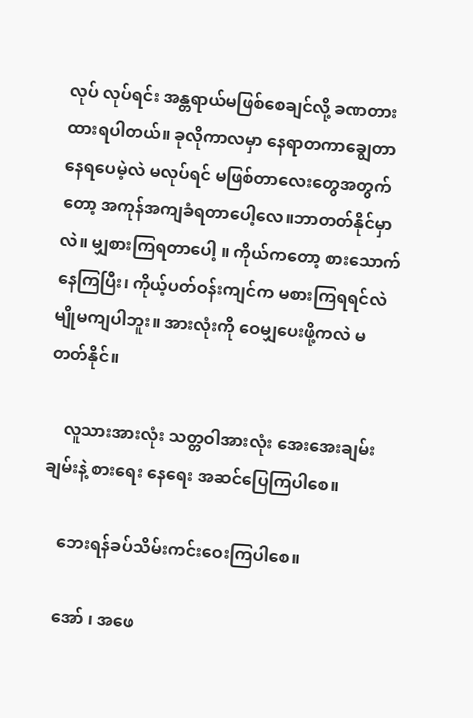လုပ် လုပ်ရင်း အန္တရာယ်မဖြစ်စေချင်လို့ ခဏတားထားရပါတယ်။ ခုလိုကာလမှာ နေရာတကာချွေတာနေရပေမဲ့လဲ မလုပ်ရင် မဖြစ်တာလေးတွေအတွက်တော့ အကုန်အကျခံရတာပေါ့လေ။ဘာတတ်နိုင်မှာလဲ။ မျှစားကြရတာပေါ့ ။ ကိုယ်ကတော့ စားသောက်နေကြပြီး၊ ကိုယ့်ပတ်ဝန်းကျင်က မစားကြရရင်လဲ မျိုမကျပါဘူး။ အားလုံးကို ဝေမျှပေးဖို့ကလဲ မတတ်နိုင်။

    လူသားအားလုံး သတ္တဝါအားလုံး အေးအေးချမ်းချမ်းနဲ့ စားရေး နေရေး အဆင်ပြေကြပါစေ။

    ဘေးရန်ခပ်သိမ်းကင်းဝေးကြပါစေ။

    အော် ၊ အဖေ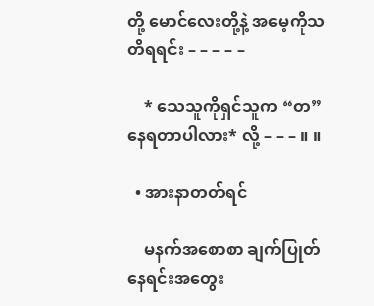တို့ မောင်လေးတို့နဲ့ အမေ့ကိုသတိရရင်း – – – – –

    * သေသူကိုရှင်သူက “တ”နေရတာပါလား* လို့ – – – ။ ။

  • အားနာတတ်ရင်

    မနက်အစောစာ ချက်ပြုတ်နေရင်းအတွေး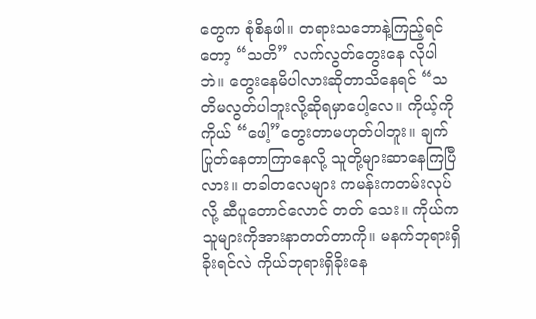တွေက စုံစိနဖါ။ တရားသဘောနဲ့ကြည့်ရင်တော့ “သတိ” လက်လွတ်တွေးနေ လိုပါဘဲ။ တွေးနေမိပါလားဆိုတာသိနေရင် “သတိမလွတ်ပါဘူးလို့ဆိုရမှာပေါ့လေ။ ကိုယ့်ကိုကိုယ် “ဖေါ့”တွေးတာမဟုတ်ပါဘူး။ ချက်ပြုတ်နေတာကြာနေလို့ သူတို့များဆာနေကြပြီလား။ တခါတလေများ ကမန်းကတမ်းလုပ်လို့ ဆီပူတောင်လောင် တတ် သေး။ ကိုယ်က သူများကိုအားနာတတ်တာကို။ မနက်ဘုရားရှိခိုးရင်လဲ ကိုယ်ဘုရားရှိခိုးနေ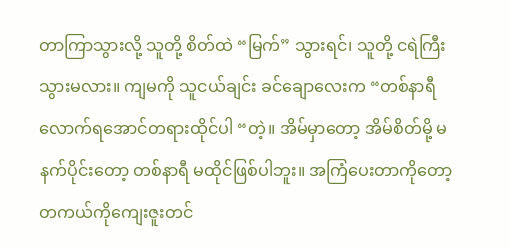တာကြာသွားလို့ သူတို့ စိတ်ထဲ “မြက်” သွားရင်၊ သူတို့ ငရဲကြီးသွားမလား။ ကျမကို သူငယ်ချင်း ခင်ချောလေးက “တစ်နာရီလောက်ရအောင်တရားထိုင်ပါ “တဲ့။ အိမ်မှာတော့ အိမ်စိတ်မို့ မနက်ပိုင်းတော့ တစ်နာရီ မထိုင်ဖြစ်ပါဘူး။ အကြံပေးတာကိုတော့ တကယ်ကိုကျေးဇူးတင်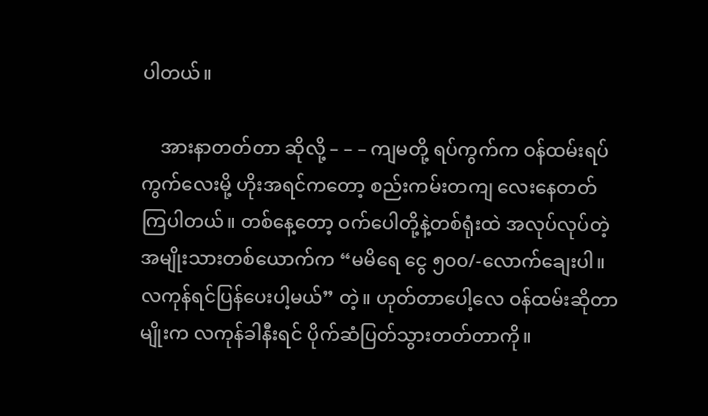ပါတယ်။

    အားနာတတ်တာ ဆိုလို့ – – – ကျမတို့ ရပ်ကွက်က ဝန်ထမ်းရပ်ကွက်လေးမို့ ဟိုးအရင်ကတော့ စည်းကမ်းတကျ လေးနေတတ် ကြပါတယ်။ တစ်နေ့တော့ ဝက်ပေါတို့နဲ့တစ်ရုံးထဲ အလုပ်လုပ်တဲ့ အမျိုးသားတစ်ယောက်က “မမိရေ ငွေ ၅၀၀/-လောက်ချေးပါ။ လကုန်ရင်ပြန်ပေးပါ့မယ်” တဲ့။ ဟုတ်တာပေါ့လေ ဝန်ထမ်းဆိုတာမျိုးက လကုန်ခါနီးရင် ပိုက်ဆံပြတ်သွားတတ်တာကို။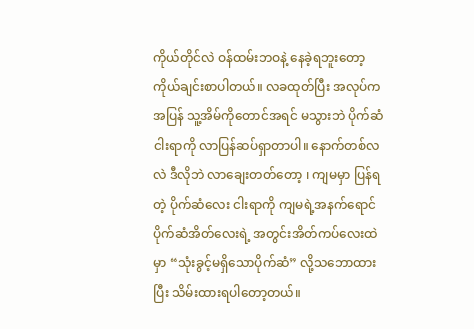ကိုယ်တိုင်လဲ ဝန်ထမ်းဘဝနဲ့ နေခဲ့ရဘူးတော့ ကိုယ်ချင်းစာပါတယ်။ လခထုတ်ပြီး အလုပ်ကအပြန် သူ့အိမ်ကိုတောင်အရင် မသွားဘဲ ပိုက်ဆံငါးရာကို လာပြန်ဆပ်ရှာတာပါ။ နောက်တစ်လလဲ ဒီလိုဘဲ လာချေးတတ်တော့ ၊ ကျမမှာ ပြန်ရတဲ့ ပိုက်ဆံလေး ငါးရာကို ကျမရဲ့အနက်ရောင်ပိုက်ဆံအိတ်လေးရဲ့ အတွင်းအိတ်ကပ်လေးထဲမှာ “သုံးခွင့်မရှိသောပိုက်ဆံ” လို့သဘောထားပြီး သိမ်းထားရပါတော့တယ်။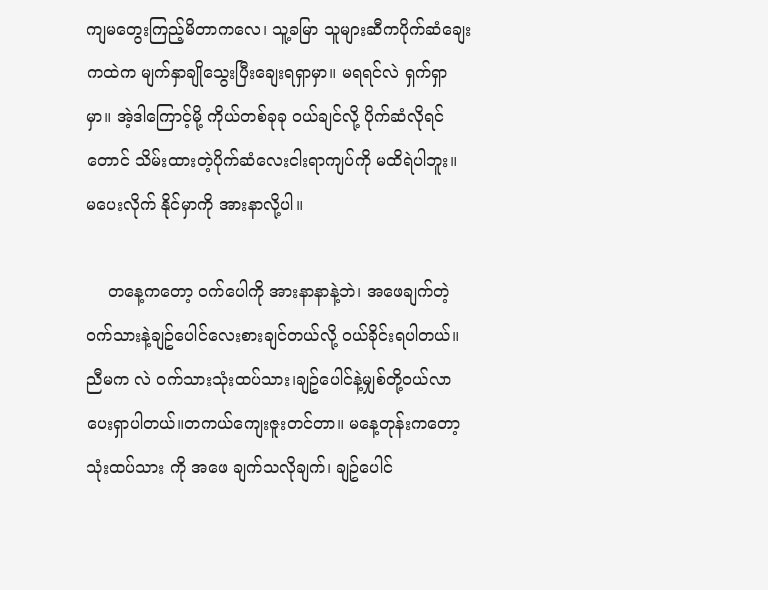ကျမတွေးကြည့်မိတာကလေ၊ သူ့ခမြာ သူများဆီကပိုက်ဆံချေးကထဲက မျက်နှာချိုသွေးပြီးချေးရရှာမှာ။ မရရင်လဲ ရှက်ရှာမှာ။ အဲ့ဒါကြောင့်မို့ ကိုယ်တစ်ခုခု ဝယ်ချင်လို့ ပိုက်ဆံလိုရင်တောင် သိမ်းထားတဲ့ပိုက်ဆံလေးငါးရာကျပ်ကို မထိရဲပါဘူး။ မပေးလိုက် နိုင်မှာကို အားနာလို့ပါ။

    တနေ့ကတော့ ဝက်ပေါကို အားနာနာနဲ့ဘဲ၊ အဖေချက်တဲ့ ဝက်သားနဲ့ချဥ်ပေါင်လေးစားချင်တယ်လို့ ဝယ်ခိုင်းရပါတယ်။ ညီမက လဲ ဝက်သားသုံးထပ်သား၊ချဥ်ပေါင်နဲ့မျှစ်တို့ဝယ်လာပေးရှာပါတယ်။တကယ်ကျေးဇူးတင်တာ။ မနေ့တုန်းကတော့ သုံးထပ်သား ကို အဖေ ချက်သလိုချက်၊ ချဥ်ပေါင်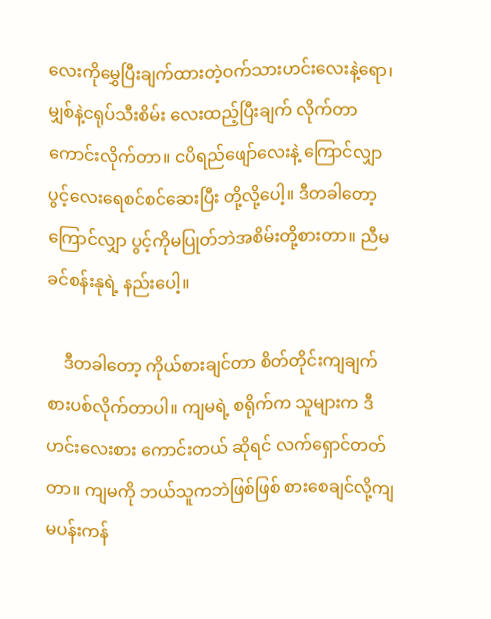လေးကိုမွှေပြီးချက်ထားတဲ့ဝက်သားဟင်းလေးနဲ့ရော၊ မျှစ်နဲ့ငရုပ်သီးစိမ်း လေးထည့်ပြီးချက် လိုက်တာ ကောင်းလိုက်တာ။ ငပိရည်ဖျော်လေးနဲ့ ကြောင်လျှာပွင့်လေးရေစင်စင်ဆေးပြီး တို့လို့ပေါ့။ ဒီတခါတော့ ကြောင်လျှာ ပွင့်ကိုမပြုတ်ဘဲအစိမ်းတို့စားတာ။ ညီမခင်စန်းနုရဲ့ နည်းပေါ့။

    ဒီတခါတော့ ကိုယ်စားချင်တာ စိတ်တိုင်းကျချက်စားပစ်လိုက်တာပါ။ ကျမရဲ့ စရိုက်က သူများက ဒီဟင်းလေးစား ကောင်းတယ် ဆိုရင် လက်ရှောင်တတ်တာ။ ကျမကို ဘယ်သူကဘဲဖြစ်ဖြစ် စားစေချင်လို့ကျမပန်းကန်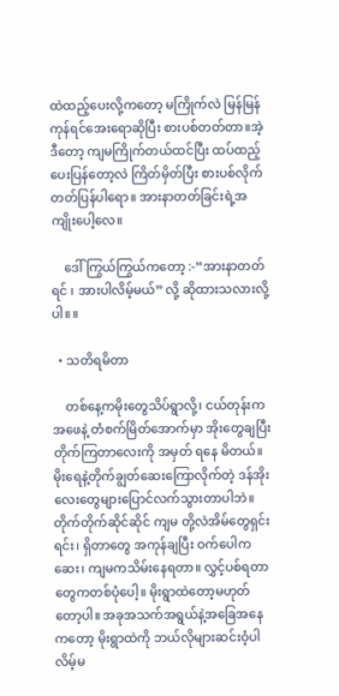ထဲထည့်ပေးလို့ကတော့ မကြိုက်လဲ မြန်မြန်ကုန်ရင်အေးရောဆိုပြီး စားပစ်တတ်တာ။အဲ့ဒီတော့ ကျမကြိုက်တယ်ထင်ပြီး ထပ်ထည့်ပေးပြန်တော့လဲ ကြိတ်မှိတ်ပြီး စားပစ်လိုက်တတ်ပြန်ပါရော။ အားနာတတ်ခြင်းရဲ့အကျိုးပေါ့လေ။

    ဒေါ်ကြွယ်ကြွယ်ကတော့ :-“အားနာတတ်ရင် ၊ အားပါလိမ့်မယ်” လို့ ဆိုထားသလားလို့ပါ။ ။

  • သတိရမိတာ

    တစ်နေ့ကမိုးတွေသိပ်ရွာလို့၊ ငယ်တုန်းက အဖေနဲ့ တံစက်မြိတ်အောက်မှာ အိုးတွေချပြီးတိုက်ကြတာလေးကို အမှတ် ရနေ မိတယ်။ မိုးရေနဲ့တိုက်ချွတ်ဆေးကြောလိုက်တဲ့ ဒန်အိုးလေးတွေများပြောင်လက်သွားတာပါဘဲ။ တိုက်တိုက်ဆိုင်ဆိုင် ကျမ တို့လဲအိမ်တွေရှင်းရင်း၊ ရှိတာတွေ အကုန်ချပြီး ဝက်ပေါကဆေး၊ ကျမကသိမ်းနေရတာ။ လွှင့်ပစ်ရတာတွေကတစ်ပုံပေါ့။ မိုးရွာထဲတော့မဟုတ်တော့ပါ။ အခုအသက်အရွယ်နဲ့အခြေအနေကတော့ မိုးရွာထဲကို ဘယ်လိုများဆင်းဝံ့ပါလိမ့်မ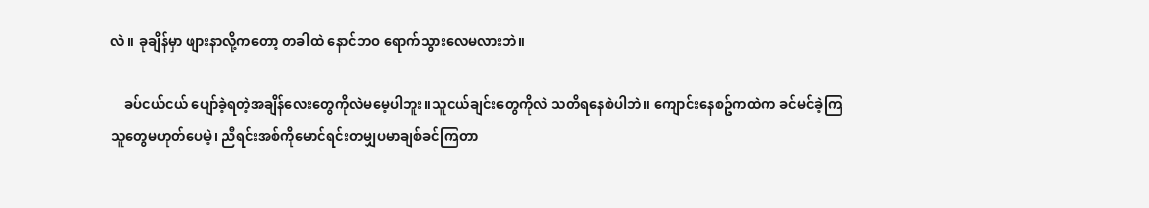လဲ။ ခုချိန်မှာ ဖျားနာလို့ကတော့ တခါထဲ နောင်ဘဝ ရောက်သွားလေမလားဘဲ။

    ခပ်ငယ်ငယ် ပျော်ခဲ့ရတဲ့အချိန်လေးတွေကိုလဲမမေ့ပါဘူး။သူငယ်ချင်းတွေကိုလဲ သတိရနေစဲပါဘဲ။ ကျောင်းနေစဥ်ကထဲက ခင်မင်ခဲ့ကြသူတွေမဟုတ်ပေမဲ့၊ ညီရင်းအစ်ကိုမောင်ရင်းတမျှပမာချစ်ခင်ကြတာ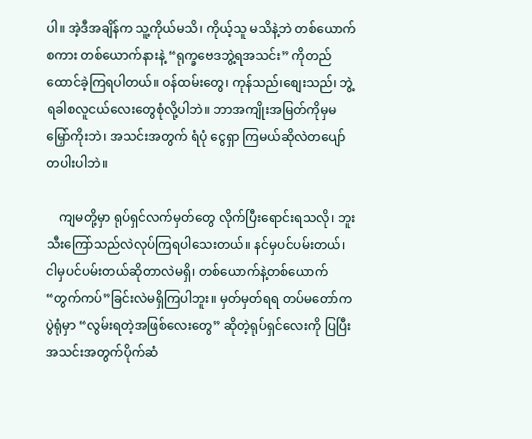ပါ။ အဲ့ဒီအချိန်က သူ့ကိုယ်မသိ၊ ကိုယ့်သူ မသိနဲ့ဘဲ တစ်ယောက်စကား တစ်ယောက်နားနဲ့ “ရုက္ခဗေဒဘွဲ့ရအသင်း” ကိုတည်ထောင်ခဲ့ကြရပါတယ်။ ဝန်ထမ်းတွေ၊ ကုန်သည်၊စျေးသည်၊ ဘွဲ့ရခါစလူငယ်လေးတွေစုံလို့ပါဘဲ။ ဘာအကျိုးအမြတ်ကိုမှမမြှော်ကိုးဘဲ၊ အသင်းအတွက် ရံပုံ ငွေရှာ ကြမယ်ဆိုလဲတပျော်တပါးပါဘဲ။

    ကျမတို့မှာ ရုပ်ရှင်လက်မှတ်တွေ လိုက်ပြီးရောင်းရသလို၊ ဘူးသီးကြော်သည်လဲလုပ်ကြရပါသေးတယ်။ နင်မှပင်ပမ်းတယ်၊ ငါမှပင်ပမ်းတယ်ဆိုတာလဲမရှိ၊ တစ်ယောက်နဲ့တစ်ယောက် “တွက်ကပ်”ခြင်းလဲမရှိကြပါဘူး။ မှတ်မှတ်ရရ တပ်မတော်ကပွဲရုံမှာ “လွမ်းရတဲ့အဖြစ်လေးတွေ” ဆိုတဲ့ရုပ်ရှင်လေးကို ပြပြီးအသင်းအတွက်ပိုက်ဆံ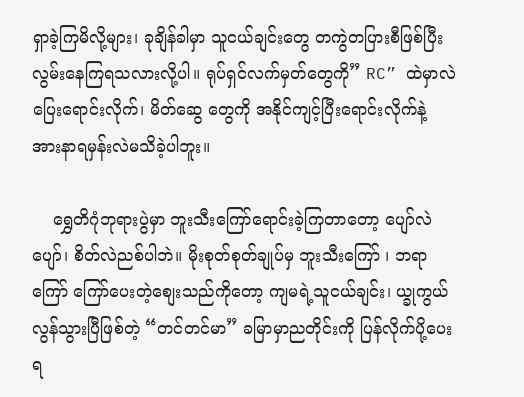ရှာခဲ့ကြမိလို့များ၊ ခုချိန်ခါမှာ သူငယ်ချင်းတွေ တကွဲတပြားစီဖြစ်ပြီး လွမ်းနေကြရသလားလို့ပါ။ ရုပ်ရှင်လက်မှတ်တွေကို” RC” ထဲမှာလဲ ပြေးရောင်းလိုက်၊ မိတ်ဆွေ တွေကို အနိုင်ကျင့်ပြီးရောင်းလိုက်နဲ့ အားနာရမှန်းလဲမသိခဲ့ပါဘူး။

    ရွှေတိဂုံဘုရားပွဲမှာ ဘူးသီးကြော်ရောင်းခဲ့ကြတာတော့ ပျော်လဲပျော်၊ စိတ်လဲညစ်ပါဘဲ။ မိုးစုတ်စုတ်ချုပ်မှ ဘူးသီးကြော် ၊ ဘရာ ကြော် ကြော်ပေးတဲ့စျေးသည်ကိုတော့ ကျမရဲ့သူငယ်ချင်း၊ ယ္ခုကွယ်လွန်သွားပြီဖြစ်တဲ့ “တင်တင်မာ” ခမြာမှာညတိုင်းကို ပြန်လိုက်ပို့ပေးရ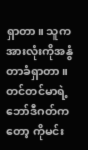ရှာတာ။ သူကအားလုံးကိုအနွံတာခံရှာတာ။ တင်တင်မာရဲ့ဘော်ဒီဂတ်ကတော့ ကိုမင်း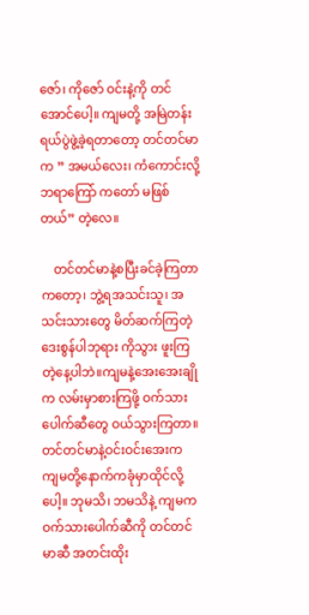ဇော်၊ ကိုဇော် ဝင်းနဲ့ကို တင်အောင်ပေါ့။ ကျမတို့ အမြဲတန်းရယ်ပွဲဖွဲ့ခဲ့ရတာတော့ တင်တင်မာက ” အမယ်လေး၊ ကံကောင်းလို့ ဘရာကြော် ကတော် မဖြစ်တယ်” တဲ့လေ။

    တင်တင်မာနဲ့စပြီးခင်ခဲ့ကြတာကတော့၊ ဘွဲ့ရအသင်းသူ၊ အသင်းသားတွေ မိတ်ဆက်ကြတဲ့ ဒေးစွန်ပါဘုရား ကိုသွား ဖူးကြ တဲ့နေ့ပါဘဲ။ကျမနဲ့အေးအေးချိုက လမ်းမှာစားကြဖို့ ဝက်သားပေါက်ဆီတွေ ဝယ်သွားကြတာ။ တင်တင်မာနဲ့ဝင်းဝင်းအေးက ကျမတို့နောက်ကခုံမှာထိုင်လို့ပေါ့။ ဘုမသိ၊ ဘမသိနဲ့ ကျမကဝက်သားပေါက်ဆီကို တင်တင်မာဆီ အတင်းထိုး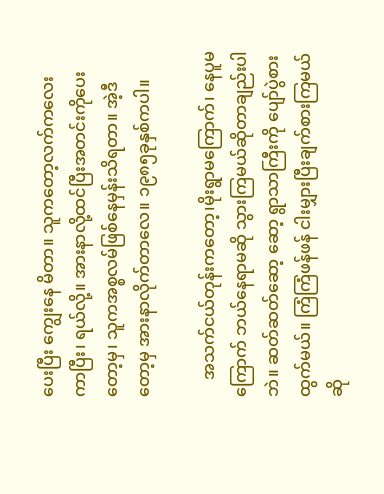ပေးပြီး ကျွေးနေ မိတာ။ သူကတော့လက်ကလေးကာပြီး၊ ရယ်လို့။ အားနာလို့ထင်ပြီးအတင်းကိုပေးတော့မှ၊ သူကအစ္စလမ်ဖြစ်နေမှန်းသိရတာ။ အဲ့ဒီတော့မှ အားနာလိုက်တာလေ။ ၁၉၈၅ခုနှစ်ကပါ။

    အသက်ငယ်တုန်းကတော့၊မိုးရွာမကြောက်၊ နေပူမကြောက် ဘယ်နေရာမဆို သွားကြမယ်ဆိုတာချည်းပါဘဲ။ ဆတ်ဆတ်ဆော့ ဆော့ ရွာသာကြီးကို ပျော်ပွဲစားထွက်မယ်။ ကြံကြံဖန်ဖန် ငါးမျှားပြီးချက်စားကြမယ်ဆို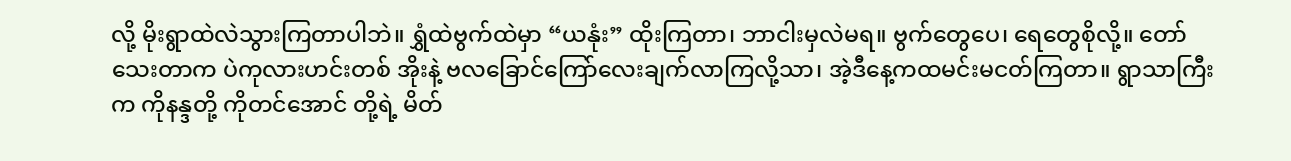လို့ မိုးရွာထဲလဲသွားကြတာပါဘဲ။ ရွှံထဲဗွက်ထဲမှာ “ယနုံး” ထိုးကြတာ၊ ဘာငါးမှလဲမရ။ ဗွက်တွေပေ၊ ရေတွေစိုလို့။ တော်သေးတာက ပဲကုလားဟင်းတစ် အိုးနဲ့ ဗလခြောင်ကြော်လေးချက်လာကြလို့သာ၊ အဲ့ဒီနေ့ကထမင်းမငတ်ကြတာ။ ရွာသာကြီးက ကိုနန္ဒတို့ ကိုတင်အောင် တို့ရဲ့ မိတ်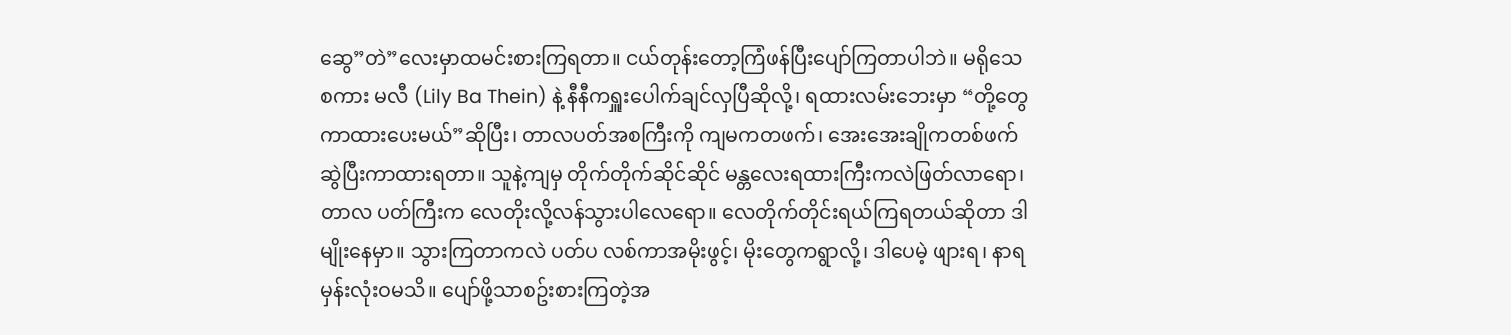ဆွေ”တဲ”လေးမှာထမင်းစားကြရတာ။ ငယ်တုန်းတော့ကြံဖန်ပြီးပျော်ကြတာပါဘဲ။ မရိုသေစကား မလီ (Lily Ba Thein) နဲ့ နီနီကရှူးပေါက်ချင်လှပြီဆိုလို့၊ ရထားလမ်းဘေးမှာ “တို့တွေကာထားပေးမယ်”ဆိုပြီး၊ တာလပတ်အစကြီးကို ကျမကတဖက်၊ အေးအေးချိုကတစ်ဖက်ဆွဲပြီးကာထားရတာ။ သူနဲ့ကျမှ တိုက်တိုက်ဆိုင်ဆိုင် မန္တလေးရထားကြီးကလဲဖြတ်လာရော၊ တာလ ပတ်ကြီးက လေတိုးလို့လန်သွားပါလေရော။ လေတိုက်တိုင်းရယ်ကြရတယ်ဆိုတာ ဒါမျိုးနေမှာ။ သွားကြတာကလဲ ပတ်ပ လစ်ကာအမိုးဖွင့်၊ မိုးတွေကရွာလို့၊ ဒါပေမဲ့ ဖျားရ၊ နာရမှန်းလုံးဝမသိ။ ပျော်ဖို့သာစဥ်းစားကြတဲ့အ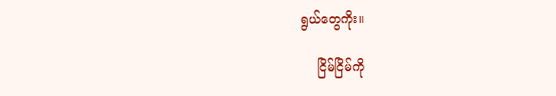ရွယ်တွေကိုး။

    ငြိမ်ငြိမ်ကို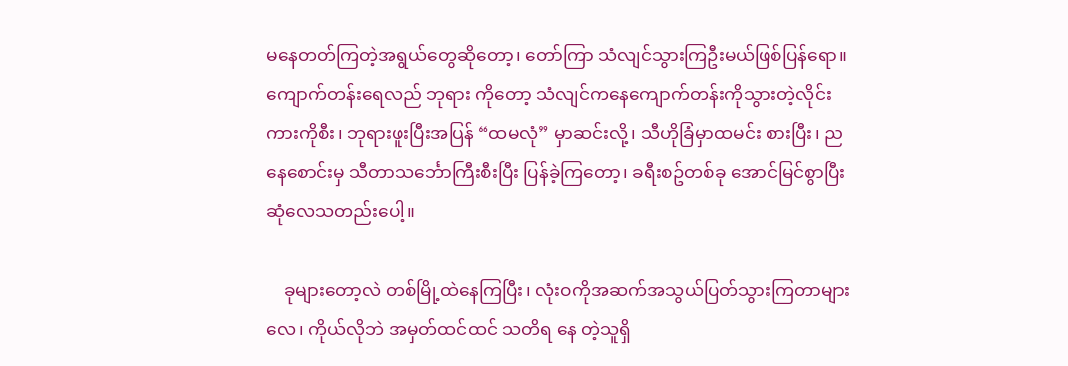မနေတတ်ကြတဲ့အရွယ်တွေဆိုတော့၊ တော်ကြာ သံလျင်သွားကြဦးမယ်ဖြစ်ပြန်ရော။ ကျောက်တန်းရေလည် ဘုရား ကိုတော့ သံလျင်ကနေကျောက်တန်းကိုသွားတဲ့လိုင်းကားကိုစီး၊ ဘုရားဖူးပြီးအပြန် “ထမလုံ” မှာဆင်းလို့၊ သီဟိုခြံမှာထမင်း စားပြီး၊ ညနေစောင်းမှ သီတာသင်္ဘောကြီးစီးပြီး ပြန်ခဲ့ကြတော့၊ ခရီးစဥ်တစ်ခု အောင်မြင်စွာပြီးဆုံလေသတည်းပေါ့။

    ခုများတော့လဲ တစ်မြို့ထဲနေကြပြီး၊ လုံးဝကိုအဆက်အသွယ်ပြတ်သွားကြတာများလေ၊ ကိုယ်လိုဘဲ အမှတ်ထင်ထင် သတိရ နေ တဲ့သူရှိ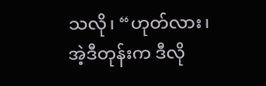သလို၊ “ဟုတ်လား၊ အဲ့ဒီတုန်းက ဒီလို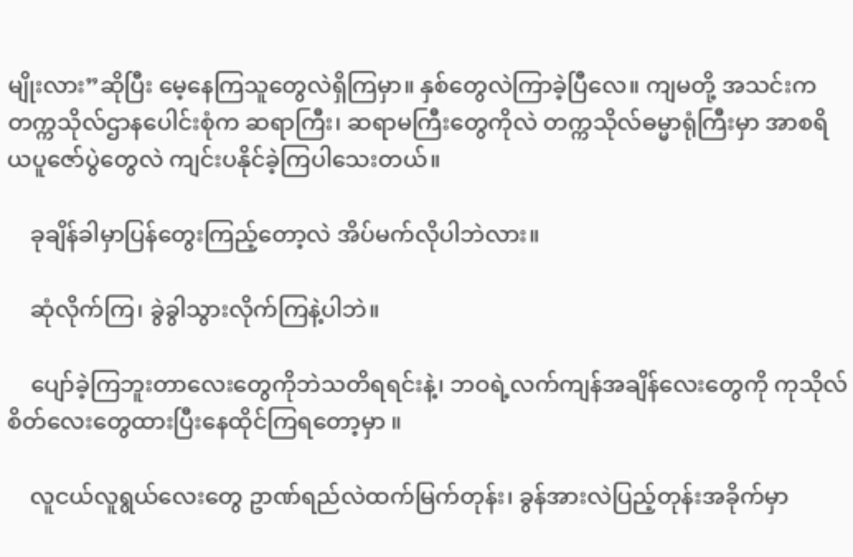မျိုးလား”ဆိုပြီး မေ့နေကြသူတွေလဲရှိကြမှာ။ နှစ်တွေလဲကြာခဲ့ပြီလေ။ ကျမတို့ အသင်းက တက္ကသိုလ်ဌာနပေါင်းစုံက ဆရာကြီး၊ ဆရာမကြီးတွေကိုလဲ တက္ကသိုလ်ဓမ္မာရုံကြီးမှာ အာစရိယပူဇော်ပွဲတွေလဲ ကျင်းပနိုင်ခဲ့ကြပါသေးတယ်။

    ခုချိန်ခါမှာပြန်တွေးကြည့်တော့လဲ အိပ်မက်လိုပါဘဲလား။

    ဆုံလိုက်ကြ၊ ခွဲခွါသွားလိုက်ကြနဲ့ပါဘဲ။

    ပျော်ခဲ့ကြဘူးတာလေးတွေကိုဘဲသတိရရင်းနဲ့၊ ဘဝရဲ့လက်ကျန်အချိန်လေးတွေကို ကုသိုလ်စိတ်လေးတွေထားပြီးနေထိုင်ကြရတော့မှာ ။

    လူငယ်လူရွယ်လေးတွေ ဥာဏ်ရည်လဲထက်မြက်တုန်း၊ ခွန်အားလဲပြည့်တုန်းအခိုက်မှာ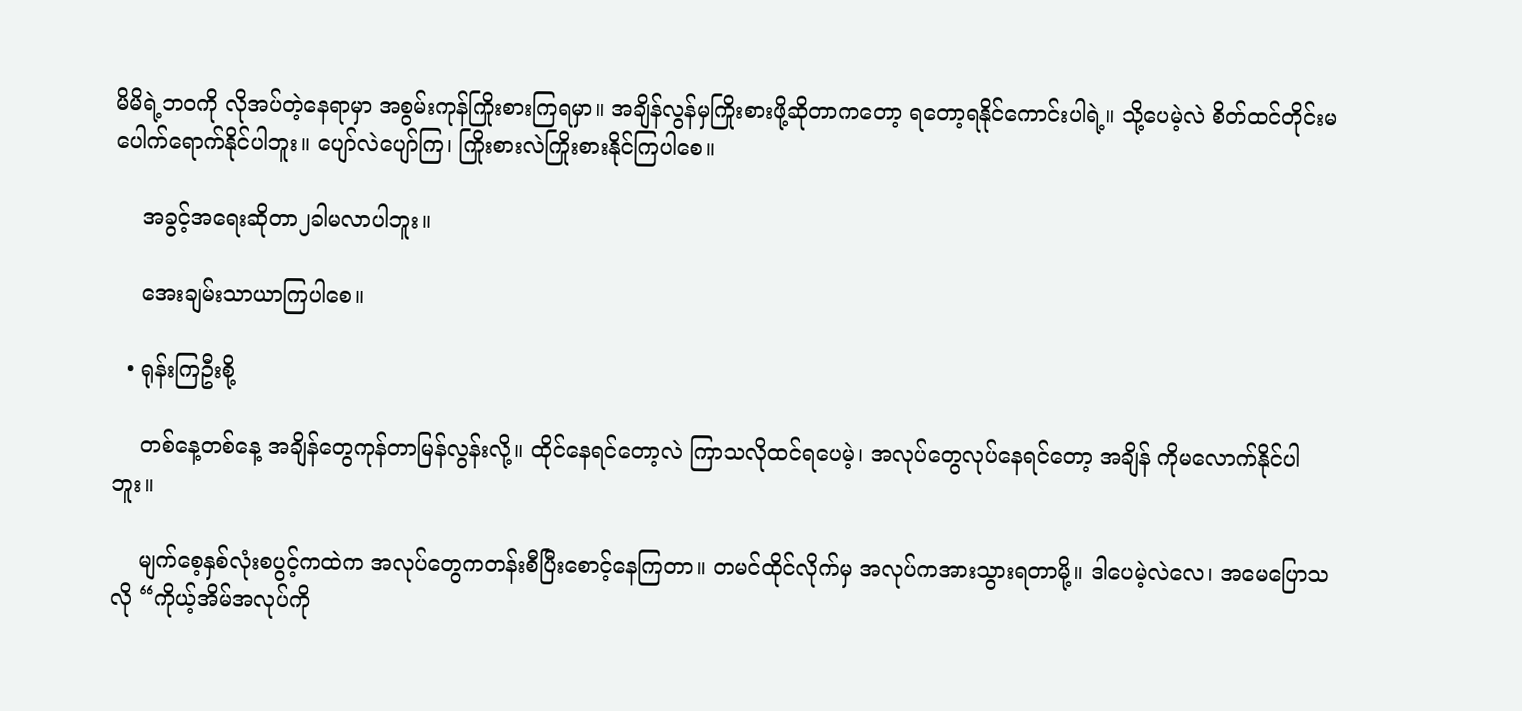မိမိရဲ့ဘဝကို လိုအပ်တဲ့နေရာမှာ အစွမ်းကုန်ကြိုးစားကြရမှာ။ အချိန်လွန်မှကြိုးစားဖို့ဆိုတာကတော့ ရတော့ရနိုင်ကောင်းပါရဲ့။ သို့ပေမဲ့လဲ စိတ်ထင်တိုင်းမပေါက်ရောက်နိုင်ပါဘူး။ ပျော်လဲပျော်ကြ၊ ကြိုးစားလဲကြိုးစားနိုင်ကြပါစေ။

    အခွင့်အရေးဆိုတာ၂ခါမလာပါဘူး။

    အေးချမ်းသာယာကြပါစေ။

  • ရုန်းကြဦးစို့

    တစ်နေ့တစ်နေ့ အချိန်တွေကုန်တာမြန်လွန်းလို့။ ထိုင်နေရင်တော့လဲ ကြာသလိုထင်ရပေမဲ့၊ အလုပ်တွေလုပ်နေရင်တော့ အချိန် ကိုမလောက်နိုင်ပါဘူး။

    မျက်စေ့နှစ်လုံးစပွင့်ကထဲက အလုပ်တွေကတန်းစီပြီးစောင့်နေကြတာ။ တမင်ထိုင်လိုက်မှ အလုပ်ကအားသွားရတာမို့။ ဒါပေမဲ့လဲလေ၊ အမေပြောသလို “ကိုယ့်အိမ်အလုပ်ကို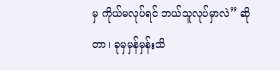မှ ကိုယ်မလုပ်ရင် ဘယ်သူလုပ်မှာလဲ” ဆိုတာ၊ ခုမှမှန်မှန်းသိ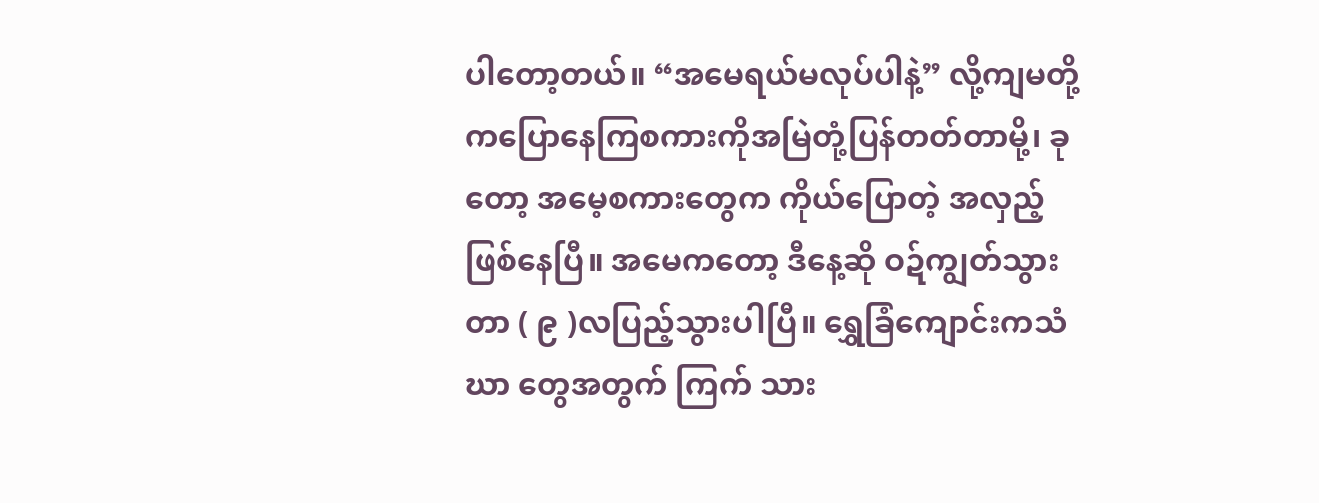ပါတော့တယ်။ “အမေရယ်မလုပ်ပါနဲ့” လို့ကျမတို့ကပြောနေကြစကားကိုအမြဲတုံ့ပြန်တတ်တာမို့၊ ခုတော့ အမေ့စကားတွေက ကိုယ်ပြောတဲ့ အလှည့်ဖြစ်နေပြီ။ အမေကတော့ ဒီနေ့ဆို ဝဍ်ကျွတ်သွားတာ ( ၉ )လပြည့်သွားပါပြီ။ ရွှေခြံကျောင်းကသံဃာ တွေအတွက် ကြက် သား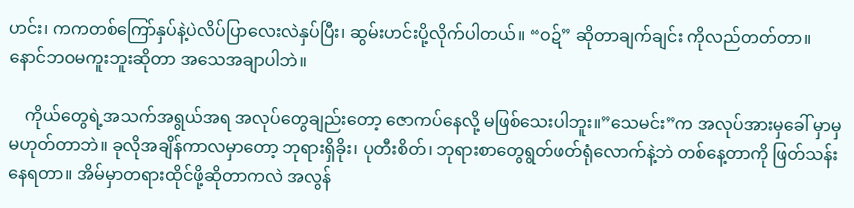ဟင်း၊ ကကတစ်ကြော်နှပ်နဲ့ပဲလိပ်ပြာလေးလဲနှပ်ပြီး၊ ဆွမ်းဟင်းပို့လိုက်ပါတယ်။ “ဝဍ်” ဆိုတာချက်ချင်း ကိုလည်တတ်တာ။ နောင်ဘဝမကူးဘူးဆိုတာ အသေအချာပါဘဲ။

    ကိုယ်တွေရဲ့အသက်အရွယ်အရ အလုပ်တွေချည်းတော့ ဇောကပ်နေလို့ မဖြစ်သေးပါဘူး။”သေမင်း”က အလုပ်အားမှခေါ် မှာမှမဟုတ်တာဘဲ။ ခုလိုအချိန်ကာလမှာတော့ ဘုရားရှိခိုး၊ ပုတီးစိတ်၊ ဘုရားစာတွေရွတ်ဖတ်ရုံလောက်နဲ့ဘဲ တစ်နေ့တာကို ဖြတ်သန်းနေရတာ။ အိမ်မှာတရားထိုင်ဖို့ဆိုတာကလဲ အလွန်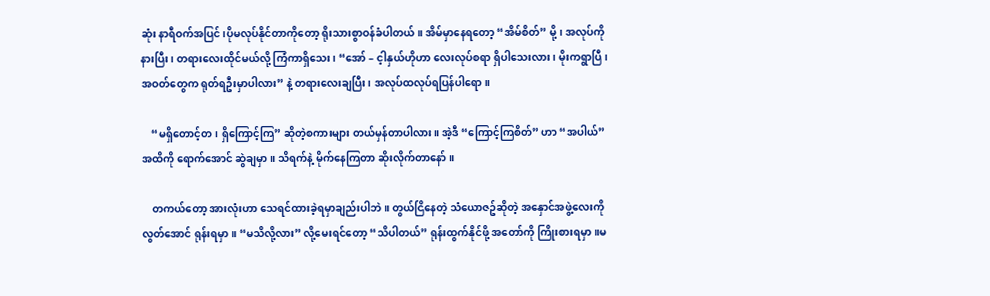ဆုံး နာရီဝက်အပြင်၊ပိုမလုပ်နိုင်တာကိုတော့ ရိုးသားစွာဝန်ခံပါတယ်။ အိမ်မှာနေရတော့ “အိမ်စိတ်” မို့၊ အလုပ်ကိုနားပြီး၊ တရားလေးထိုင်မယ်လို့ ကြံကာရှိသေး၊ “အော် – င့ါနှယ်ဟိုဟာ လေးလုပ်စရာ ရှိပါသေးလား၊ မိုးကရွာပြီ၊အဝတ်တွေက ရုတ်ရဦးမှာပါလား” နဲ့ တရားလေးချပြီး၊ အလုပ်ထလုပ်ရပြန်ပါရော။

    “မရှိတောင့်တ၊ ရှိကြောင့်ကြ” ဆိုတဲ့စကားများ တယ်မှန်တာပါလား။ အဲ့ဒီ “ကြောင့်ကြစိတ်” ဟာ “အပါယ်”အထိကို ရောက်အောင် ဆွဲချမှာ။ သိရက်နဲ့ မိုက်နေကြတာ ဆိုးလိုက်တာနော်။

    တကယ်တော့ အားလုံးဟာ သေရင်ထားခဲ့ရမှာချည်းပါဘဲ။ တွယ်ငြိနေတဲ့ သံယောဇဥ်ဆိုတဲ့ အနှောင်အဖွဲ့လေးကို လွတ်အောင် ရုန်းရမှာ။ “မသိလို့လား” လို့မေးရင်တော့ “သိပါတယ်” ရုန်းထွက်နိုင်ဖို့ အတော်ကို ကြိုးစားရမှာ။မ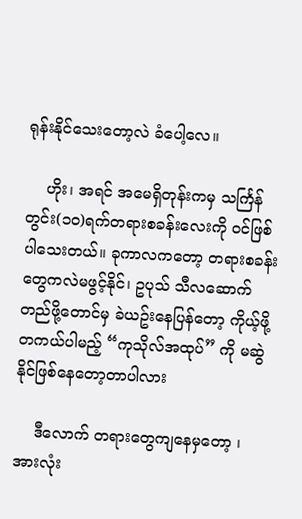ရုန်းနိုင်သေးတော့လဲ ခံပေါ့လေ။

    ဟိုး၊ အရင် အမေရှိတုန်းကမှ သင်္ကြန်တွင်း(၁၀)ရက်တရားစခန်းလေးကို ဝင်ဖြစ်ပါသေးတယ်။ ခုကာလကတော့ တရားစခန်း တွေကလဲမဖွင့်နိုင်၊ ဥပုသ် သီလဆောက်တည်ဖို့တောင်မှ ခဲယဥ်းနေပြန်တော့ ကိုယ့်ဖို့တကယ်ပါမည့် “ကုသိုလ်အထုပ်” ကို မဆွဲနိုင်ဖြစ်နေတော့တာပါလား

    ဒီလောက် တရားတွေကျနေမှတော့ ၊ အားလုံး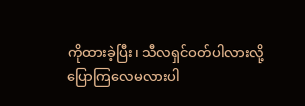ကိုထားခဲ့ပြီး၊ သီလရှင်ဝတ်ပါလားလို့ ပြောကြလေမလားပါ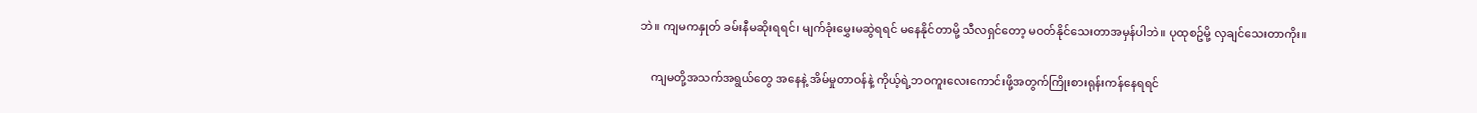ဘဲ။ ကျမကနှုတ် ခမ်းနီမဆိုးရရင်၊ မျက်ခုံးမွှေးမဆွဲရရင် မနေနိုင်တာမို့ သီလရှင်တော့ မဝတ်နိုင်သေးတာအမှန်ပါဘဲ။ ပုထုစဥ်မို့ လှချင်သေးတာကိုး။

    ကျမတို့အသက်အရွယ်တွေ အနေနဲ့ အိမ်မှုတာဝန်နဲ့ ကိုယ့်ရဲ့ဘဝကူးလေးကောင်းဖို့အတွက်ကြိုးစားရုန်းကန်နေရရင်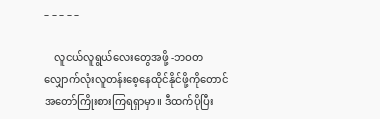– – – – –

    လူငယ်လူရွယ်လေးတွေအဖို့ -ဘဝတလျှောက်လုံးလူတန်းစေ့နေထိုင်နိုင်ဖို့ကိုတောင် အတော်ကြိုးစားကြရရှာမှာ။ ဒီထက်ပိုပြီး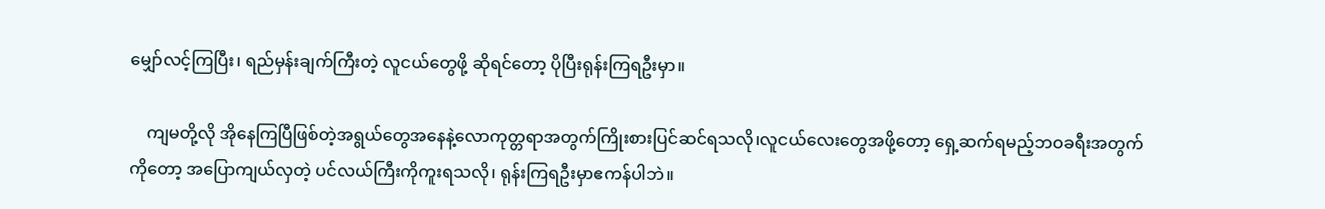မျှော်လင့်ကြပြီး၊ ရည်မှန်းချက်ကြီးတဲ့ လူငယ်တွေဖို့ ဆိုရင်တော့ ပိုပြီးရုန်းကြရဦးမှာ။

    ကျမတို့လို အိုနေကြပြီဖြစ်တဲ့အရွယ်တွေအနေနဲ့လောကုတ္တရာအတွက်ကြိုးစားပြင်ဆင်ရသလို၊လူငယ်လေးတွေအဖို့တော့ ရှေ့ဆက်ရမည့်ဘဝခရီးအတွက်ကိုတော့ အပြောကျယ်လှတဲ့ ပင်လယ်ကြီးကိုကူးရသလို၊ ရုန်းကြရဦးမှာဧကန်ပါဘဲ။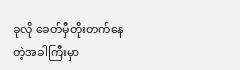ခုလို ခေတ်မှီတိုးတက်နေတဲ့အခါကြီးမှာ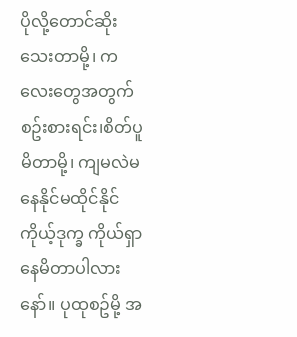ပိုလို့တောင်ဆိုးသေးတာမို့၊ ကလေးတွေအတွက်စဥ်းစားရင်း၊စိတ်ပူမိတာမို့၊ ကျမလဲမနေနိုင်မထိုင်နိုင် ကိုယ့်ဒုက္ခ ကိုယ်ရှာနေမိတာပါလားနော်။ ပုထုစဥ်မို့ အ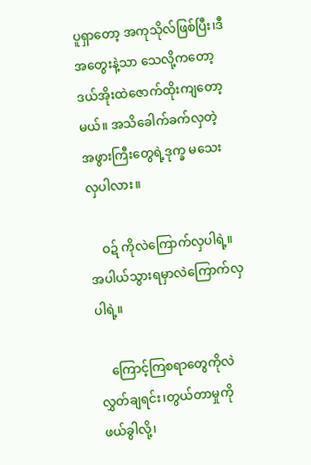ပူရှာတော့ အကုသိုလ်ဖြစ်ပြီး၊ဒီအတွေးနဲ့သာ သေလို့ကတော့ ဒယ်အိုးထဲဇောက်ထိုးကျတော့မယ်။ အသိခေါက်ခက်လှတဲ့ အဖွားကြီးတွေရဲ့ဒုက္ခ မသေးလှပါလား။

    ဝဍ် ကိုလဲကြောက်လှပါရဲ့။အပါယ်သွားရမှာလဲကြောက်လှပါရဲ့။

    ကြောင့်ကြစရာတွေကိုလဲ လွှတ်ချရင်း၊တွယ်တာမှုကိုဖယ်ခွါလို့၊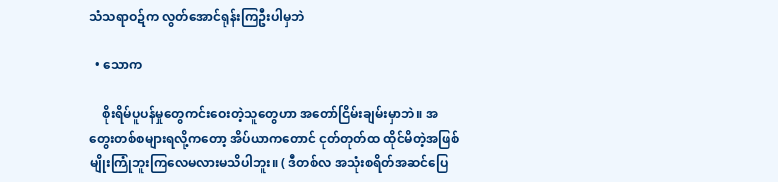သံသရာဝဍ်က လွတ်အောင်ရုန်းကြဦးပါမှဘဲ

  • သောက

    စိုးရိမ်ပူပန်မှုတွေကင်းဝေးတဲ့သူတွေဟာ အတော်ငြိမ်းချမ်းမှာဘဲ။ အတွေးတစ်စများရလို့ကတော့ အိပ်ယာကတောင် ငုတ်တုတ်ထ ထိုင်မိတဲ့အဖြစ်မျိုးကြုံဘူးကြလေမလားမသိပါဘူး။ ( ဒီတစ်လ အသုံးစရိတ်အဆင်ပြေ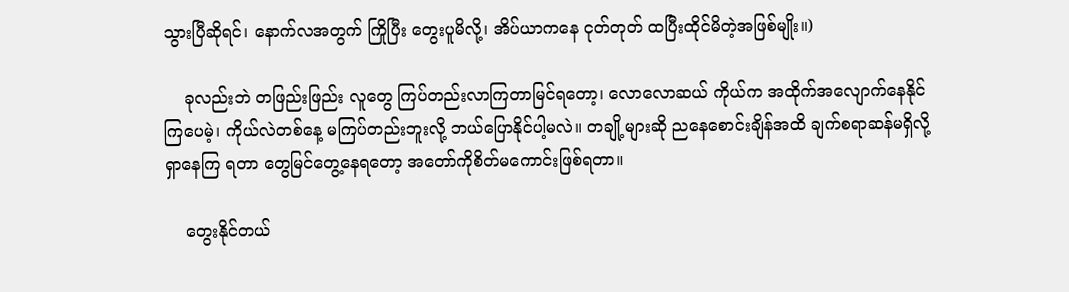သွားပြီဆိုရင်၊ နောက်လအတွက် ကြိုပြီး တွေးပူမိလို့၊ အိပ်ယာကနေ ငုတ်တုတ် ထပြီးထိုင်မိတဲ့အဖြစ်မျိုး။)

    ခုလည်းဘဲ တဖြည်းဖြည်း လူတွေ ကြပ်တည်းလာကြတာမြင်ရတော့၊ လောလောဆယ် ကိုယ်က အထိုက်အလျောက်နေနိုင်ကြပေမဲ့၊ ကိုယ်လဲတစ်နေ့ မကြပ်တည်းဘူးလို့ ဘယ်ပြောနိုင်ပါ့မလဲ။ တချို့များဆို ညနေစောင်းချိန်အထိ ချက်စရာဆန်မရှိလို့ ရှာနေကြ ရတာ တွေမြင်တွေ့နေရတော့ အတော်ကိုစိတ်မကောင်းဖြစ်ရတာ။

    တွေးနိုင်တယ်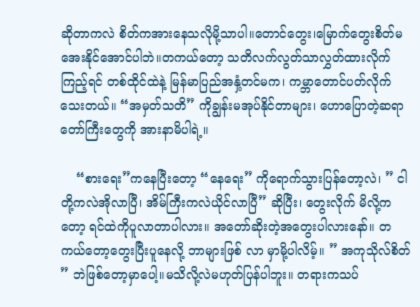ဆိုတာကလဲ စိတ်ကအားနေသလိုမို့သာပါ။တောင်တွေး၊မြောက်တွေးစိတ်မအေးနိုင်အောင်ပါဘဲ။တကယ်တော့ သတိလက်လွတ်သာလွှတ်ထားလိုက်ကြည့်ရင် တစ်ထိုင်ထဲနဲ့ မြန်မာပြည်အနှံ့တင်မက၊ ကမ္ဘာတောင်ပတ်လိုက်သေးတယ်။ “အမှတ်သတိ” ကိုချွန်းမအုပ်နိုင်တာများ၊ ဟောပြောတဲ့ဆရာတော်ကြီးတွေကို အားနာမိပါရဲ့။

    “စားရေး”ကနေပြီးတော့ “နေရေး” ကိုရောက်သွားပြန်တော့လဲ၊ ” ငါတို့ကလဲအိုလာပြီ၊ အိမ်ကြီးကလဲယိုင်လာပြီ” ဆိုပြီး၊ တွေးလိုက် မိလို့ကတော့ ရင်ထဲကိုပူလာတာပါလား။ အတော်ဆိုးတဲ့အတွေးပါလားနော်။ တကယ်တော့တွေးပြီးပူနေလို့ ဘာများဖြစ် လာ မှာမို့ပါလိမ့်။ ” အကုသိုလ်စိတ် ” ဘဲဖြစ်တော့မှာပေါ့။မသိလို့လဲမဟုတ်ပြန်ပါဘူး။ တရားကသပ်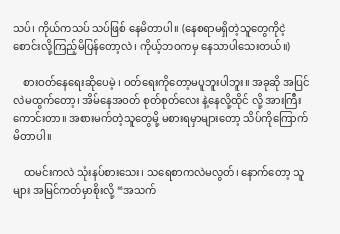သပ်၊ ကိုယ်ကသပ် သပ်ဖြစ် နေမိတာပါ။ (နေစရာမရှိတဲ့သူတွေကိုငဲ့စောင်းလို့ကြည့်မိပြန်တော့လဲ၊ ကိုယ့်ဘဝကမှ နေသာပါသေးတယ်။)

    စားဝတ်နေရေးဆိုပေမဲ့ ၊ ဝတ်ရေးကိုတော့မပူဘူးပါဘူး။ အခုဆို အပြင်လဲမထွက်တော့၊ အိမ်နေအဝတ် စုတ်စုတ်လေး နဲ့နေလို့ထိုင် လို့ အားကြီးကောင်းတာ။ အစားမက်တဲ့သူတွေမို့ မစားရမှာများတော့ သိပ်ကိုကြောက်မိတာပါ။

    ထမင်းကလဲ သုံးနပ်စားသေး၊ သရေစာကလဲမလွတ်၊ နောက်တော့ သူများ အမြင်ကတ်မှာစိုးလို့ “အသက်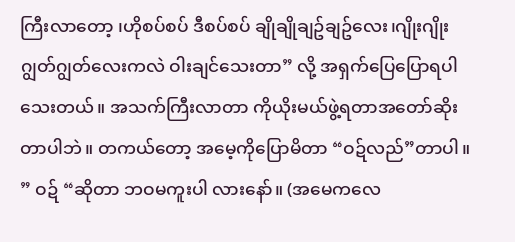ကြီးလာတော့ ၊ဟိုစပ်စပ် ဒီစပ်စပ် ချိုချိုချဥ်ချဥ်လေး၊ဂျိုးဂျိုးဂျွတ်ဂျွတ်လေးကလဲ ဝါးချင်သေးတာ” လို့ အရှက်ပြေပြောရပါသေးတယ်။ အသက်ကြီးလာတာ ကိုယိုးမယ်ဖွဲ့ရတာအတော်ဆိုးတာပါဘဲ။ တကယ်တော့ အမေ့ကိုပြောမိတာ “ဝဍ်လည်”တာပါ။ ” ဝဍ် “ဆိုတာ ဘဝမကူးပါ လားနော်။ (အမေကလေ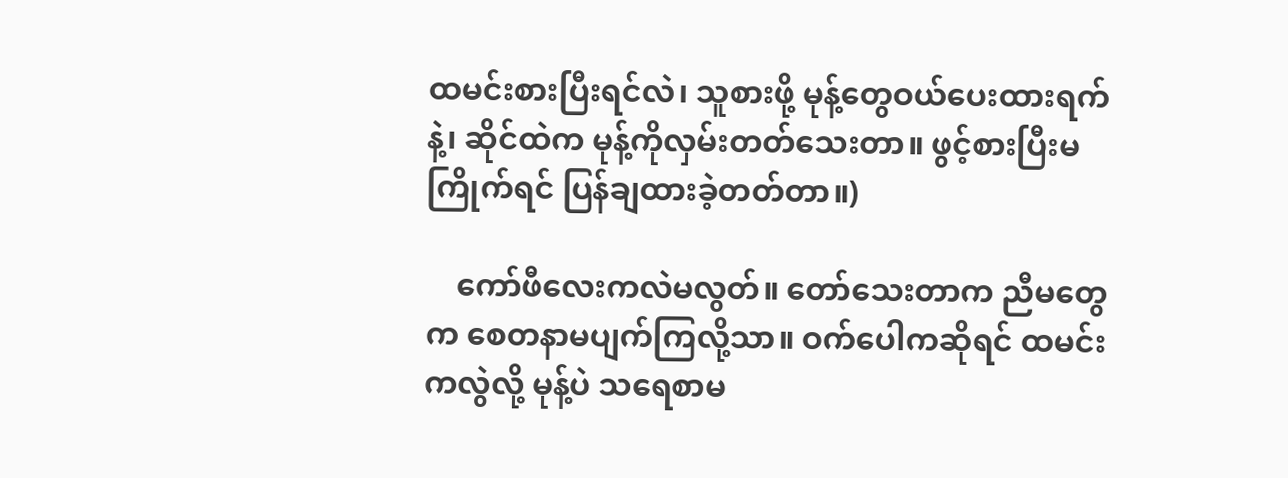ထမင်းစားပြီးရင်လဲ၊ သူစားဖို့ မုန့်တွေဝယ်ပေးထားရက်နဲ့၊ ဆိုင်ထဲက မုန့်ကိုလှမ်းတတ်သေးတာ။ ဖွင့်စားပြီးမကြိုက်ရင် ပြန်ချထားခဲ့တတ်တာ။)

    ကော်ဖီလေးကလဲမလွတ်။ တော်သေးတာက ညီမတွေက စေတနာမပျက်ကြလို့သာ။ ဝက်ပေါကဆိုရင် ထမင်းကလွဲလို့ မုန့်ပဲ သရေစာမ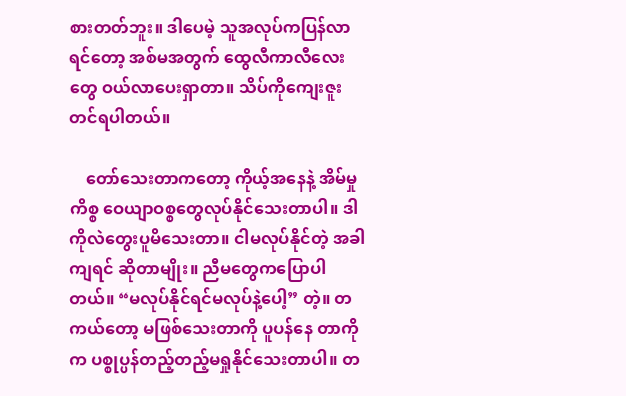စားတတ်ဘူး။ ဒါပေမဲ့ သူအလုပ်ကပြန်လာရင်တော့ အစ်မအတွက် ထွေလီကာလီလေးတွေ ဝယ်လာပေးရှာတာ။ သိပ်ကိုကျေးဇူးတင်ရပါတယ်။

    တော်သေးတာကတော့ ကိုယ့်အနေနဲ့ အိမ်မှုကိစ္စ ဝေယျာဝစ္စတွေလုပ်နိုင်သေးတာပါ။ ဒါကိုလဲတွေးပူမိသေးတာ။ ငါမလုပ်နိုင်တဲ့ အခါကျရင် ဆိုတာမျိုး။ ညီမတွေကပြောပါတယ်။ “မလုပ်နိုင်ရင်မလုပ်နဲ့ပေါ့” တဲ့။ တကယ်တော့ မဖြစ်သေးတာကို ပူပန်နေ တာကိုက ပစ္စုပ္ပန်တည့်တည့်မရှုနိုင်သေးတာပါ။ တ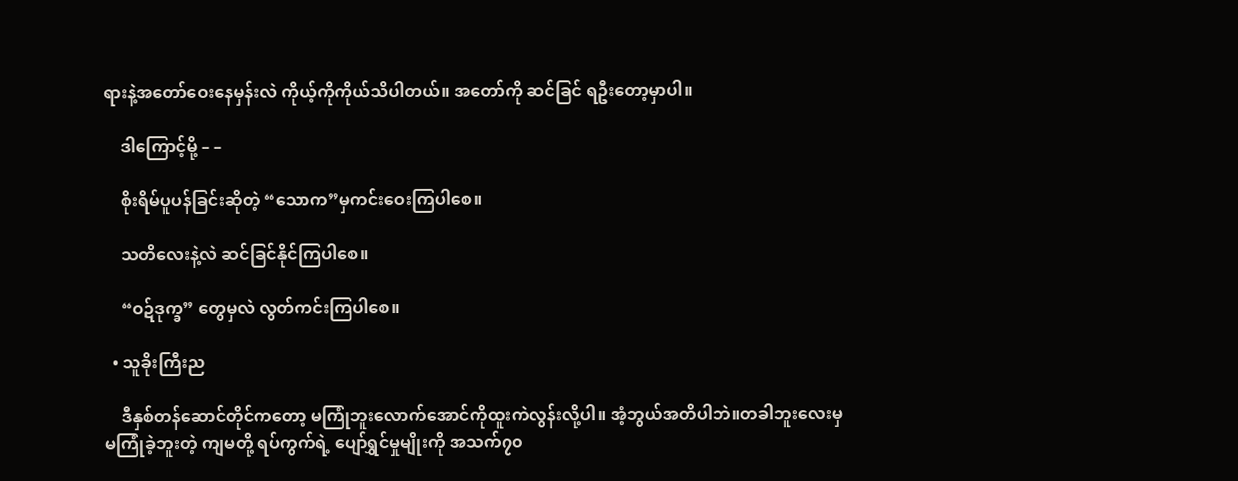ရားနဲ့အတော်ဝေးနေမှန်းလဲ ကိုယ့်ကိုကိုယ်သိပါတယ်။ အတော်ကို ဆင်ခြင် ရဦးတော့မှာပါ။

    ဒါကြောင့်မို့ – –

    စိုးရိမ်ပူပန်ခြင်းဆိုတဲ့ “သောက”မှကင်းဝေးကြပါစေ။

    သတိလေးနဲ့လဲ ဆင်ခြင်နိုင်ကြပါစေ။

    “ဝဍ်ဒုက္ခ” တွေမှလဲ လွတ်ကင်းကြပါစေ။

  • သူခိုးကြီးည

    ဒီနှစ်တန်ဆောင်တိုင်ကတော့ မကြုံဘူးလောက်အောင်ကိုထူးကဲလွန်းလို့ပါ။ အံ့ဘွယ်အတိပါဘဲ။တခါဘူးလေးမှမကြုံခဲ့ဘူးတဲ့ ကျမတို့ ရပ်ကွက်ရဲ့ ပျော်ရွှင်မှုမျိုးကို အသက်၇၀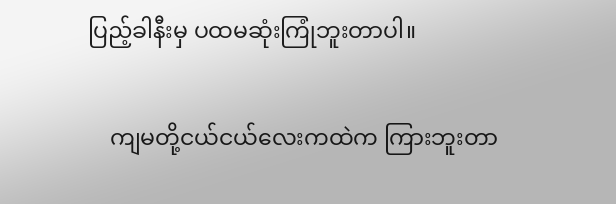ပြည့်ခါနီးမှ ပထမဆုံးကြုံဘူးတာပါ။

    ကျမတို့ငယ်ငယ်လေးကထဲက ကြားဘူးတာ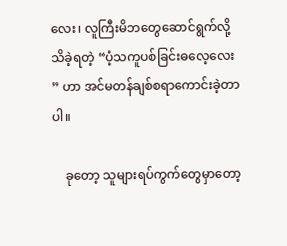လေး၊ လူကြီးမိဘတွေဆောင်ရွက်လို့သိခဲ့ရတဲ့ “ပံ့သကူပစ်ခြင်းဓလေ့လေး ” ဟာ အင်မတန်ချစ်စရာကောင်းခဲ့တာပါ။

    ခုတော့ သူများရပ်ကွက်တွေမှာတော့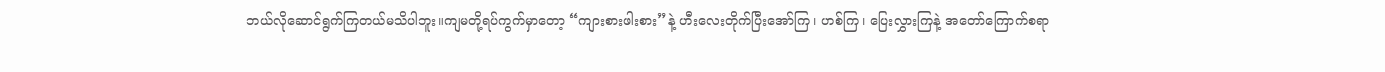ဘယ်လိုဆောင်ရွက်ကြတယ်မသိပါဘူး။ကျမတို့ရပ်ကွက်မှာတော့ “ကျားစားဖါးစား”နဲ့ ဟီးလေးတိုက်ပြီးအော်ကြ၊ ဟစ်ကြ၊ ပြေးလွှားကြနဲ့ အတော်ကြောက်စရာ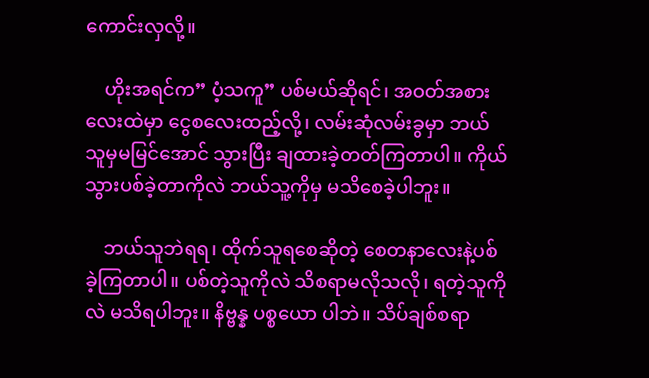ကောင်းလှလို့။

    ဟိုးအရင်က” ပံ့သကူ” ပစ်မယ်ဆိုရင်၊ အဝတ်အစားလေးထဲမှာ ငွေစလေးထည့်လို့၊ လမ်းဆုံလမ်းခွမှာ ဘယ်သူမှမမြင်အောင် သွားပြီး ချထားခဲ့တတ်ကြတာပါ။ ကိုယ် သွားပစ်ခဲ့တာကိုလဲ ဘယ်သူ့ကိုမှ မသိစေခဲ့ပါဘူး။

    ဘယ်သူဘဲရရ၊ ထိုက်သူရစေဆိုတဲ့ စေတနာလေးနဲ့ပစ်ခဲ့ကြတာပါ။ ပစ်တဲ့သူကိုလဲ သိစရာမလိုသလို၊ ရတဲ့သူကိုလဲ မသိရပါဘူး။ နိဗ္ဗန္န ပစ္စယော ပါဘဲ။ သိပ်ချစ်စရာ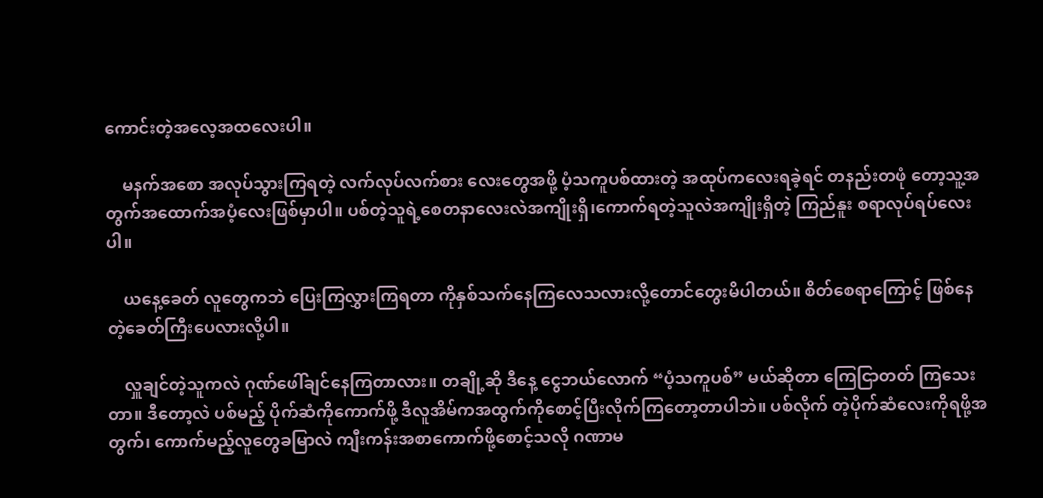ကောင်းတဲ့အလေ့အထလေးပါ။

    မနက်အစော အလုပ်သွားကြရတဲ့ လက်လုပ်လက်စား လေးတွေအဖို့ ပံ့သကူပစ်ထားတဲ့ အထုပ်ကလေးရခဲ့ရင် တနည်းတဖုံ တော့သူ့အတွက်အထောက်အပံ့လေးဖြစ်မှာပါ။ ပစ်တဲ့သူရဲ့စေတနာလေးလဲအကျိုးရှိ၊ကောက်ရတဲ့သူလဲအကျိုးရှိတဲ့ ကြည်နူး စရာလုပ်ရပ်လေးပါ။

    ယနေ့ခေတ် လူတွေကဘဲ ပြေးကြလွှားကြရတာ ကိုနှစ်သက်နေကြလေသလားလို့တောင်တွေးမိပါတယ်။ စိတ်စေရာကြောင့် ဖြစ်နေတဲ့ခေတ်ကြီးပေလားလို့ပါ။

    လှူချင်တဲ့သူကလဲ ဂုဏ်ဖေါ်ချင်နေကြတာလား။ တချို့ဆို ဒီနေ့ ငွေဘယ်လောက် “ပံ့သကူပစ်” မယ်ဆိုတာ ကြေငြာတတ် ကြသေးတာ။ ဒီတော့လဲ ပစ်မည့် ပိုက်ဆံကိုကောက်ဖို့ ဒီလူအိမ်ကအထွက်ကိုစောင့်ပြီးလိုက်ကြတော့တာပါဘဲ။ ပစ်လိုက် တဲ့ပိုက်ဆံလေးကိုရဖို့အတွက်၊ ကောက်မည့်လူတွေခမြာလဲ ကျီးကန်းအစာကောက်ဖို့စောင့်သလို ဂဏာမ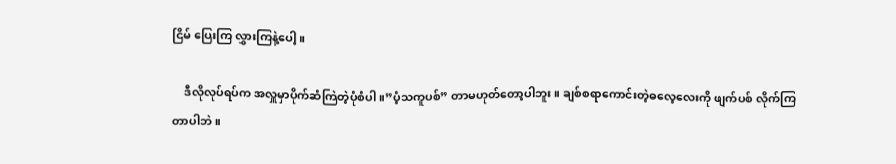ငြိမ် ပြေးကြ လွှားကြနဲ့ပေါ့။

    ဒီလိုလုပ်ရပ်က အလှူမှာပိုက်ဆံကြဲတဲ့ပုံစံပါ။”ပံ့သကူပစ်” တာမဟုတ်တော့ပါဘူး။ ချစ်စရာကောင်းတဲ့ဓလေ့လေးကို ဖျက်ပစ် လိုက်ကြတာပါဘဲ။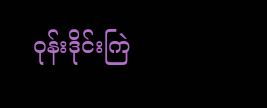ဝုန်းဒိုင်းကြဲ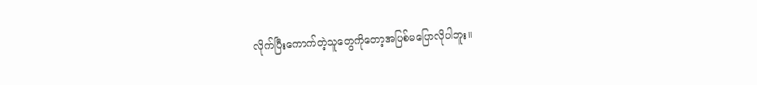လိုက်ပြီးကောက်တဲ့သူတွေကိုတော့အပြစ်မပြောလိုပါဘူး။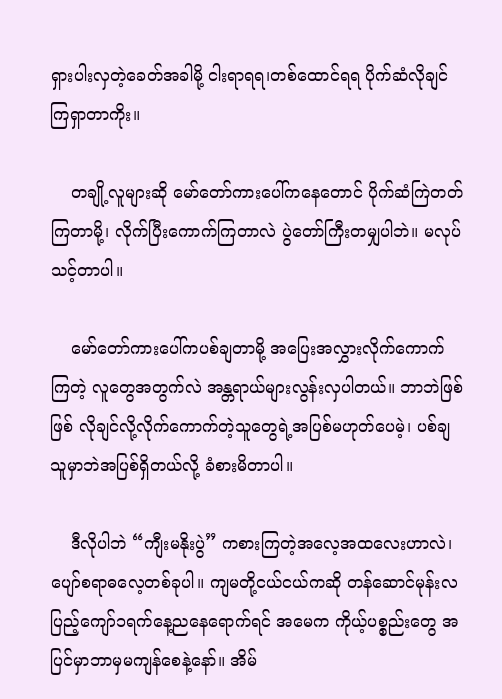ရှားပါးလှတဲ့ခေတ်အခါမို့ ငါးရာရရ၊တစ်ထောင်ရရ ပိုက်ဆံလိုချင်ကြရှာတာကိုး။

    တချို့လူများဆို မော်တော်ကားပေါ်ကနေတောင် ပိုက်ဆံကြဲတတ်ကြတာမို့၊ လိုက်ပြီးကောက်ကြတာလဲ ပွဲတော်ကြီးတမျှပါဘဲ။ မလုပ်သင့်တာပါ။

    မော်တော်ကားပေါ်ကပစ်ချတာမို့ အပြေးအလွှားလိုက်ကောက်ကြတဲ့ လူတွေအတွက်လဲ အန္တရာယ်များလွန်းလှပါတယ်။ ဘာဘဲဖြစ်ဖြစ် လိုချင်လို့လိုက်ကောက်တဲ့သူတွေရဲ့အပြစ်မဟုတ်ပေမဲ့၊ ပစ်ချသူမှာဘဲအပြစ်ရှိတယ်လို့ ခံစားမိတာပါ။

    ဒီလိုပါဘဲ “ကျီးမနိုးပွဲ” ကစားကြတဲ့အလေ့အထလေးဟာလဲ၊ပျော်စရာဓလေ့တစ်ခုပါ။ ကျမတို့ငယ်ငယ်ကဆို တန်ဆောင်မုန်းလပြည့်ကျော်၁ရက်နေ့ညနေရောက်ရင် အမေက ကိုယ့်ပစ္စည်းတွေ အပြင်မှာဘာမှမကျန်စေနဲ့နော်။ အိမ်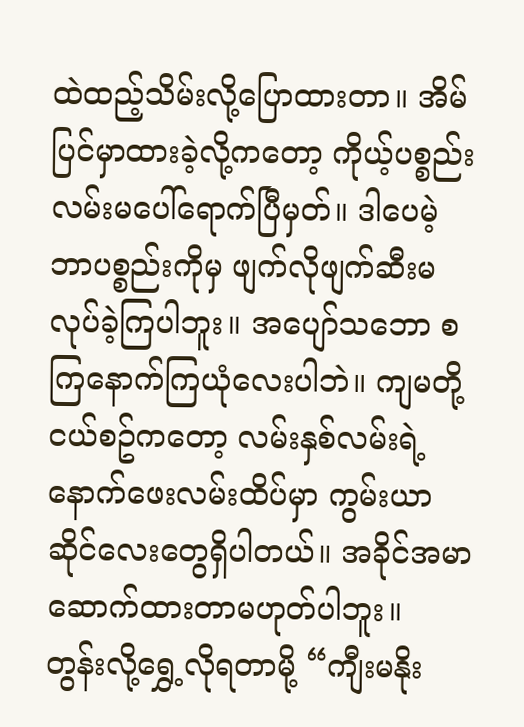ထဲထည့်သိမ်းလို့ပြောထားတာ။ အိမ်ပြင်မှာထားခဲ့လို့ကတော့ ကိုယ့်ပစ္စည်းလမ်းမပေါ်ရောက်ပြီမှတ်။ ဒါပေမဲ့ ဘာပစ္စည်းကိုမှ ဖျက်လိုဖျက်ဆီးမလုပ်ခဲ့ကြပါဘူး။ အပျော်သဘော စကြနောက်ကြယုံလေးပါဘဲ။ ကျမတို့ငယ်စဥ်ကတော့ လမ်းနှစ်လမ်းရဲ့နောက်ဖေးလမ်းထိပ်မှာ ကွမ်းယာဆိုင်လေးတွေရှိပါတယ်။ အခိုင်အမာဆောက်ထားတာမဟုတ်ပါဘူး။ တွန်းလို့ရွှေ့လိုရတာမို့ “ကျီးမနိုး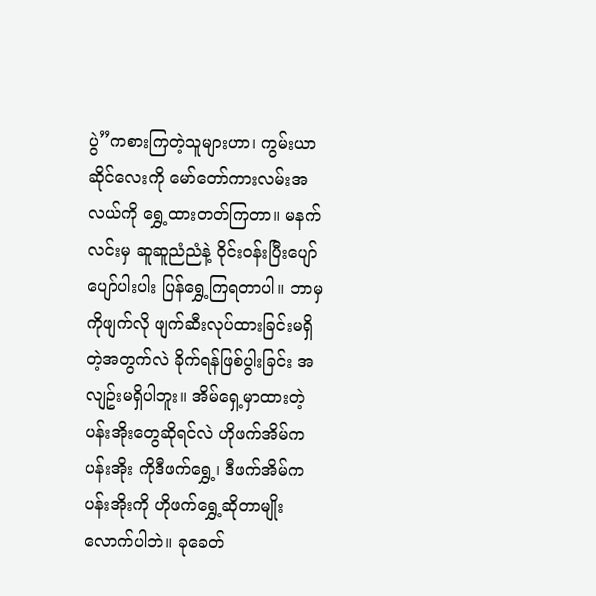ပွဲ”ကစားကြတဲ့သူများဟာ၊ ကွမ်းယာဆိုင်လေးကို မော်တော်ကားလမ်းအလယ်ကို ရွှေ့ထားတတ်ကြတာ။ မနက်လင်းမှ ဆူဆူညံညံနဲ့ ဝိုင်းဝန်းပြီးပျော်ပျော်ပါးပါး ပြန်ရွှေ့ကြရတာပါ။ ဘာမှကိုဖျက်လို ဖျက်ဆီးလုပ်ထားခြင်းမရှိတဲ့အတွက်လဲ ခိုက်ရန်ဖြစ်ပွါးခြင်း အလျဥ်းမရှိပါဘူး။ အိမ်ရှေ့မှာထားတဲ့ပန်းအိုးတွေဆိုရင်လဲ ဟိုဖက်အိမ်က ပန်းအိုး ကိုဒီဖက်ရွှေ့၊ ဒီဖက်အိမ်ကပန်းအိုးကို ဟိုဖက်ရွှေ့ဆိုတာမျိုးလောက်ပါဘဲ။ ခုခေတ်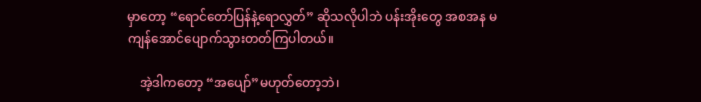မှာတော့ “ရောင်တော်ပြန်နဲ့ရောလွှတ်” ဆိုသလိုပါဘဲ ပန်းအိုးတွေ အစအန မကျန်အောင်ပျောက်သွားတတ်ကြပါတယ်။

    အဲ့ဒါကတော့ “အပျော်”မဟုတ်တော့ဘဲ၊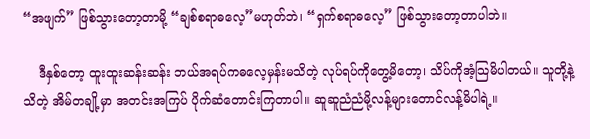“အဖျက်” ဖြစ်သွားတော့တာမို့ “ချစ်စရာဓလေ့”မဟုတ်ဘဲ၊ “ရှက်စရာဓလေ့” ဖြစ်သွားတော့တာပါဘဲ။

    ဒီနှစ်တော့ ထူးထူးဆန်းဆန်း ဘယ်အရပ်ကဓလေ့မှန်းမသိတဲ့ လုပ်ရပ်ကိုတွေ့မိတော့၊ သိပ်ကိုအံ့သြမိပါတယ်။ သူတို့နဲ့သိတဲ့ အိမ်တချို့မှာ အတင်းအကြပ် ပိုက်ဆံတောင်းကြတာပါ။ ဆူဆူညံညံမို့လန့်များတောင်လန့်မိပါရဲ့။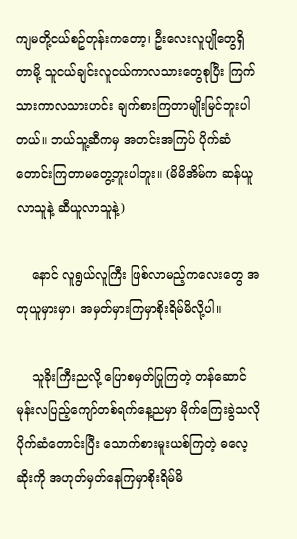ကျမတို့ငယ်စဥ်တုန်းကတော့၊ ဦးလေးလူပျိုတွေရှိတာမို့ သူငယ်ချင်းလူငယ်ကာလသားတွေစုပြီး ကြက်သားကာလသားဟင်း ချက်စားကြတာမျိုးမြင်ဘူးပါတယ်။ ဘယ်သူ့ဆီကမှ အတင်းအကြပ် ပိုက်ဆံတောင်းကြတာမတွေ့ဘူးပါဘူး။ (မိမိအိမ်က ဆန်ယူလာသူနဲ့ ဆီယူလာသူနဲ့)

    နောင် လူရွယ်လူကြီး ဖြစ်လာမည့်ကလေးတွေ အတုယူမှားမှာ၊ အမှတ်မှားကြမှာစိုးရိမ်မိလို့ပါ။

    သူခိုးကြီးညလို့ ပြောစမှတ်ပြုကြတဲ့ တန်ဆောင်မုန်းလပြည့်ကျော်တစ်ရက်နေ့ညမှာ မိုက်ကြေးခွဲသလို ပိုက်ဆံတောင်းပြီး သောက်စားမူးယစ်ကြတဲ့ ဓလေ့ဆိုးကို အဟုတ်မှတ်နေကြမှာစိုးရိမ်မိ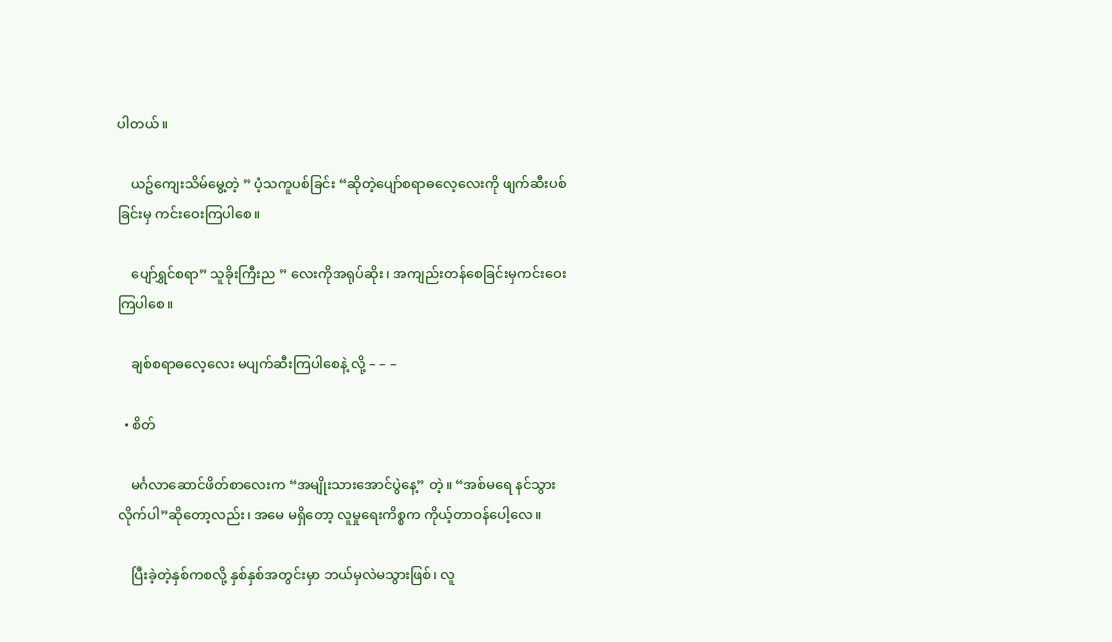ပါတယ်။

    ယဥ်ကျေးသိမ်မွေ့တဲ့ ” ပံ့သကူပစ်ခြင်း “ဆိုတဲ့ပျော်စရာဓလေ့လေးကို ဖျက်ဆီးပစ်ခြင်းမှ ကင်းဝေးကြပါစေ။

    ပျော်ရွှင်စရာ” သူခိုးကြီးည ” လေးကိုအရုပ်ဆိုး၊ အကျည်းတန်စေခြင်းမှကင်းဝေးကြပါစေ။

    ချစ်စရာဓလေ့လေး မပျက်ဆီးကြပါစေနဲ့ လို့ – – –

  • စိတ်

    မင်္ဂလာဆောင်ဖိတ်စာလေးက “အမျိုးသားအောင်ပွဲနေ့” တဲ့။ “အစ်မရေ နင်သွားလိုက်ပါ”ဆိုတော့လည်း၊ အမေ မရှိတော့ လူမှုရေးကိစ္စက ကိုယ့်တာဝန်ပေါ့လေ။

    ပြီးခဲ့တဲ့နှစ်ကစလို့ နှစ်နှစ်အတွင်းမှာ ဘယ်မှလဲမသွားဖြစ်၊ လူ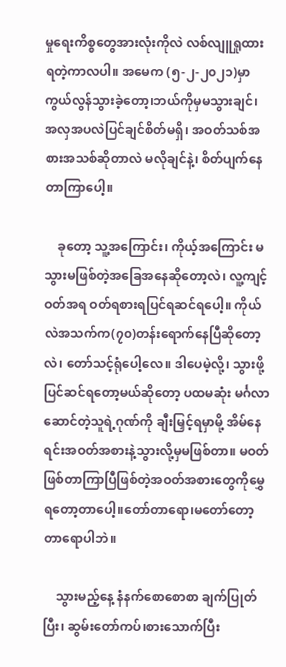မှုရေးကိစ္စတွေအားလုံးကိုလဲ လစ်လျူရှုထားရတဲ့ကာလပါ။ အမေက (၅-၂-၂၀၂၁)မှာကွယ်လွန်သွားခဲ့တော့၊ဘယ်ကိုမှမသွားချင်၊ အလှအပလဲပြင်ချင်စိတ်မရှိ၊ အဝတ်သစ်အစားအသစ်ဆိုတာလဲ မလိုချင်နဲ့၊ စိတ်ပျက်နေတာကြာပေါ့။

    ခုတော့ သူ့အကြောင်း၊ ကိုယ့်အကြောင်း မသွားမဖြစ်တဲ့အခြေအနေဆိုတော့လဲ၊ လူ့ကျင့်ဝတ်အရ ဝတ်ရစားရပြင်ရဆင်ရပေါ့။ ကိုယ်လဲအသက်က(၇၀)တန်းရောက်နေပြီဆိုတော့လဲ၊ တော်သင့်ရုံပေါ့လေ။ ဒါပေမဲ့လို့၊ သွားဖို့ ပြင်ဆင်ရတော့မယ်ဆိုတော့ ပထမဆုံး မင်္ဂလာဆောင်တဲ့သူရဲ့ဂုဏ်ကို ချီးမြှင့်ရမှာမို့ အိမ်နေရင်းအဝတ်အစားနဲ့သွားလို့မှမဖြစ်တာ။ မဝတ်ဖြစ်တာကြာပြီဖြစ်တဲ့အဝတ်အစားတွေကိုမွှေရတော့တာပေါ့။တော်တာရော၊မတော်တော့တာရောပါဘဲ။

    သွားမည့်နေ့ နံနက်စောစောစာ ချက်ပြုတ်ပြီး၊ ဆွမ်းတော်ကပ်၊စားသောက်ပြီး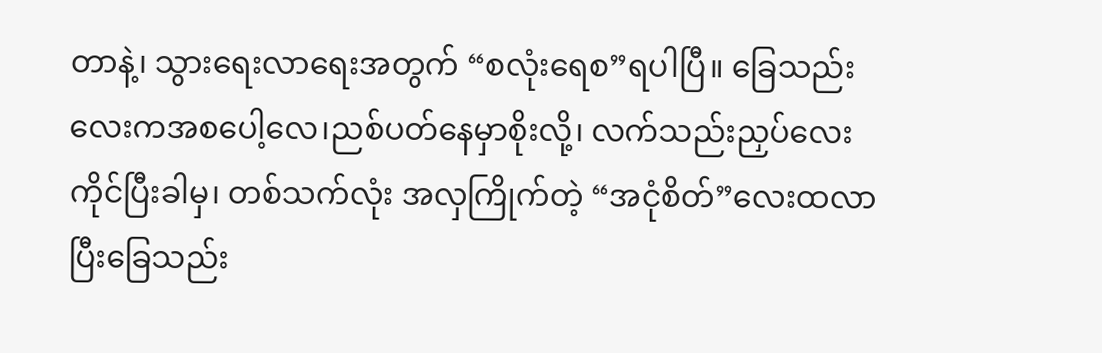တာနဲ့၊ သွားရေးလာရေးအတွက် “စလုံးရေစ”ရပါပြီ။ ခြေသည်းလေးကအစပေါ့လေ၊ညစ်ပတ်နေမှာစိုးလို့၊ လက်သည်းညှပ်လေးကိုင်ပြီးခါမှ၊ တစ်သက်လုံး အလှကြိုက်တဲ့ “အငုံစိတ်”လေးထလာပြီးခြေသည်း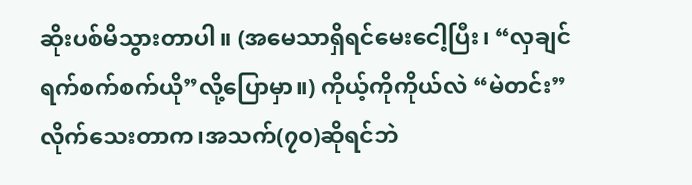ဆိုးပစ်မိသွားတာပါ။ (အမေသာရှိရင်မေးငေါ့ပြီး၊ “လှချင်ရက်စက်စက်ယို”လို့ပြောမှာ။) ကိုယ့်ကိုကိုယ်လဲ “မဲတင်း” လိုက်သေးတာက၊အသက်(၇၀)ဆိုရင်ဘဲ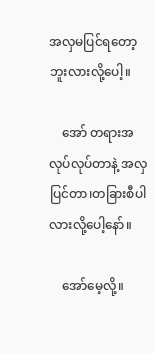အလှမပြင်ရတော့ဘူးလားလို့ပေါ့။

    အော် တရားအလုပ်လုပ်တာနဲ့ အလှပြင်တာ၊တခြားစီပါလားလို့ပေါ့နော်။

    အော်မေ့လို့။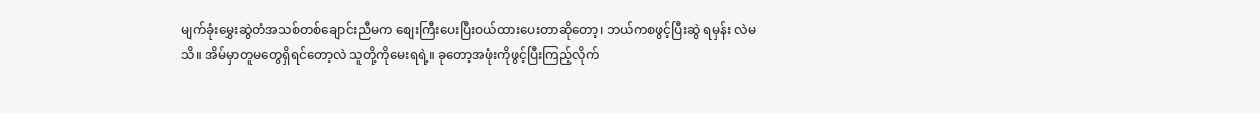မျက်ခုံးမွှေးဆွဲတံအသစ်တစ်ချောင်းညီမက စျေးကြီးပေးပြီးဝယ်ထားပေးတာဆိုတော့၊ ဘယ်ကစဖွင့်ပြီးဆွဲ ရမှန်း လဲမသိ။ အိမ်မှာတူမတွေရှိရင်တော့လဲ သူတို့ကိုမေးရရဲ့။ ခုတော့အဖုံးကိုဖွင့်ပြီးကြည့်လိုက်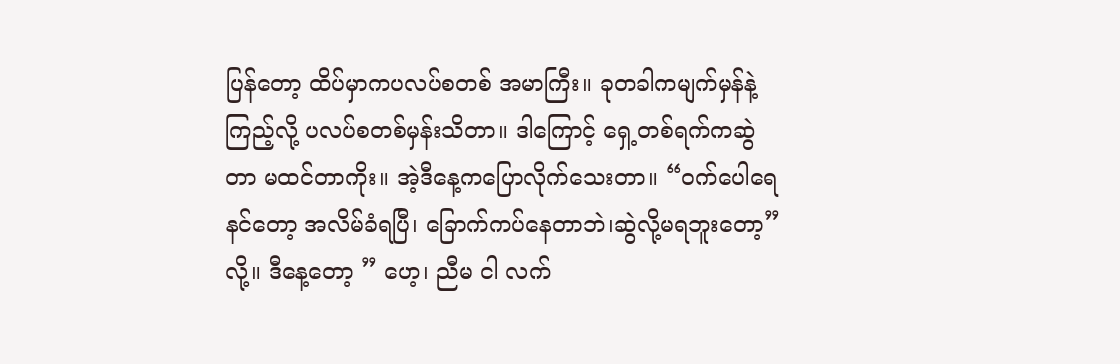ပြန်တော့ ထိပ်မှာကပလပ်စတစ် အမာကြီး။ ခုတခါကမျက်မှန်နဲ့ကြည့်လို့ ပလပ်စတစ်မှန်းသိတာ။ ဒါကြောင့် ရှေ့တစ်ရက်ကဆွဲတာ မထင်တာကိုး။ အဲ့ဒီနေ့ကပြောလိုက်သေးတာ။ “ဝက်ပေါရေ နင်တော့ အလိမ်ခံရပြီ၊ ခြောက်ကပ်နေတာဘဲ၊ဆွဲလို့မရဘူးတော့” လို့။ ဒီနေ့တော့ ” ဟေ့၊ ညီမ ငါ လက်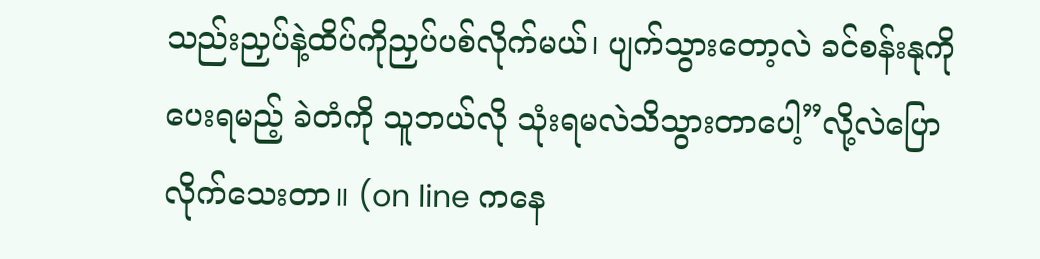သည်းညှပ်နဲ့ထိပ်ကိုညှပ်ပစ်လိုက်မယ်၊ ပျက်သွားတော့လဲ ခင်စန်းနုကိုပေးရမည့် ခဲတံကို သူဘယ်လို သုံးရမလဲသိသွားတာပေါ့”လို့လဲပြောလိုက်သေးတာ။ (on line ကနေ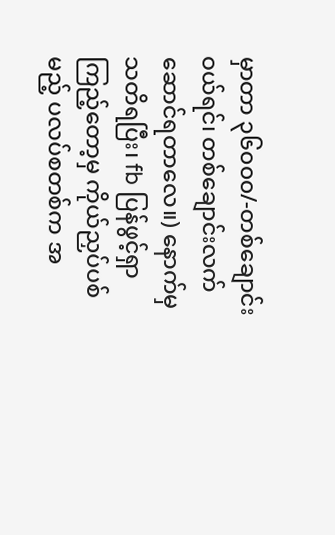မှာတာ ၃၆၀၀၀/-တစ်ချောင်းဝယ်ရင်၊ တစ်ချောင်းလက် ဆောင်ရတာလေ။) နောက်မှသတိရပြီး၊ fb ပြန်ဖွင့်ရှာကြည့်တော့မှ ကိုယ်ညှပ်ပစ်မည့် ပလပ်စတစ်က အ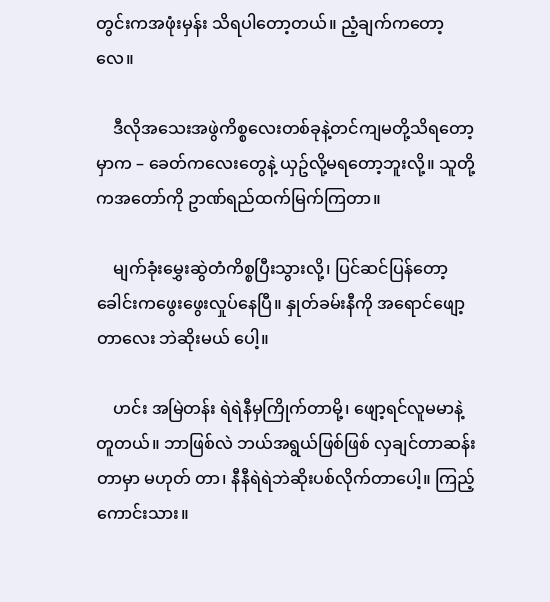တွင်းကအဖုံးမှန်း သိရပါတော့တယ်။ ညံ့ချက်ကတော့လေ။

    ဒီလိုအသေးအဖွဲကိစ္စလေးတစ်ခုနဲ့တင်ကျမတို့သိရတော့မှာက – ခေတ်ကလေးတွေနဲ့ ယှဥ်လို့မရတော့ဘူးလို့။ သူတို့ကအတော်ကို ဥာဏ်ရည်ထက်မြက်ကြတာ။

    မျက်ခုံးမွှေးဆွဲတံကိစ္စပြီးသွားလို့၊ ပြင်ဆင်ပြန်တော့ ခေါင်းကဖွေးဖွေးလှုပ်နေပြီ။ နှုတ်ခမ်းနီကို အရောင်ဖျော့တာလေး ဘဲဆိုးမယ် ပေါ့။

    ဟင်း အမြဲတန်း ရဲရဲနီမှကြိုက်တာမို့၊ ဖျော့ရင်လူမမာနဲ့တူတယ်။ ဘာဖြစ်လဲ ဘယ်အရွယ်ဖြစ်ဖြစ် လှချင်တာဆန်းတာမှာ မဟုတ် တာ၊ နီနီရဲရဲဘဲဆိုးပစ်လိုက်တာပေါ့။ ကြည့်ကောင်းသား။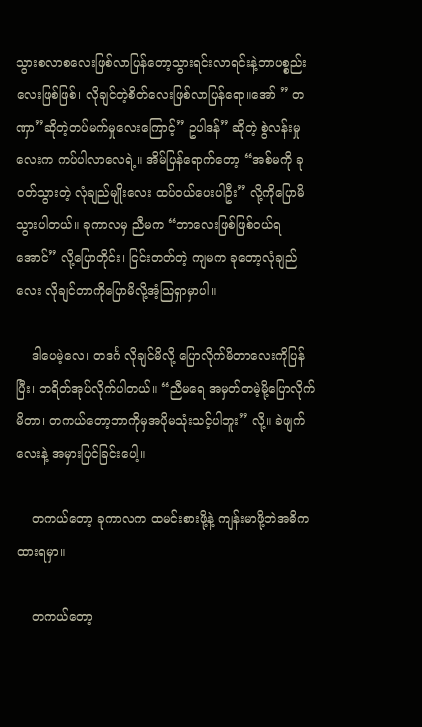သွားစလာစလေးဖြစ်လာပြန်တော့သွားရင်းလာရင်းနဲ့ဘာပစ္စည်းလေးဖြစ်ဖြစ်၊ လိုချင်တဲ့စိတ်လေးဖြစ်လာပြန်ရော။အော် ” တဏှာ”ဆိုတဲ့တပ်မက်မှုလေးကြောင့်” ဥပါဒန်” ဆိုတဲ့ စွဲလန်းမှုလေးက ကပ်ပါလာလေရဲ့။ အိမ်ပြန်ရောက်တော့ “အစ်မကို ခုဝတ်သွားတဲ့ လုံချည်မျိုးလေး ထပ်ဝယ်ပေးပါဦး” လို့ကိုပြောမိသွားပါတယ်။ ခုကာလမှ ညီမက “ဘာလေးဖြစ်ဖြစ်ဝယ်ရအောင်” လို့ပြောတိုင်း၊ ငြင်းတတ်တဲ့ ကျမက ခုတော့လုံချည်လေး လိုချင်တာကိုပြောမိလို့အံ့သြရှာမှာပါ။

    ဒါပေမဲ့လေ၊ တဒင်္ဂ လိုချင်မိလို့ ပြောလိုက်မိတာလေးကိုပြန်ပြီး၊ ဘရိတ်အုပ်လိုက်ပါတယ်။ “ညီမရေ အမှတ်တမဲ့မို့ပြောလိုက်မိတာ၊ တကယ်တော့ဘာကိုမှအပိုမသုံးသင့်ပါဘူး” လို့။ ခဲဖျက်လေးနဲ့ အမှားပြင်ခြင်းပေါ့။

    တကယ်တော့ ခုကာလက ထမင်းစားဖို့နဲ့ ကျန်းမာဖို့ဘဲအဓိကထားရမှာ။

    တကယ်တော့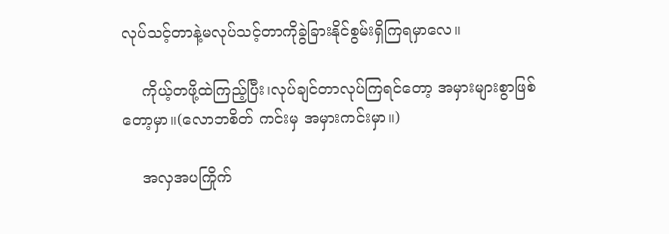လုပ်သင့်တာနဲ့မလုပ်သင့်တာကိုခွဲခြားနိုင်စွမ်းရှိကြရမှာလေ။

    ကိုယ့်တဖို့ထဲကြည့်ပြီး၊လုပ်ချင်တာလုပ်ကြရင်တော့ အမှားများစွာဖြစ်တော့မှာ။(လောဘစိတ် ကင်းမှ အမှားကင်းမှာ။)

    အလှအပကြိုက်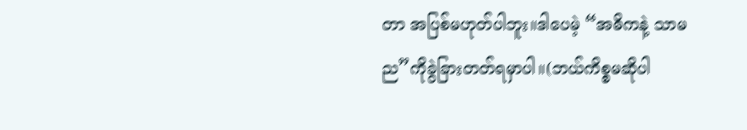တာ အပြစ်မဟုတ်ပါဘူး။ဒါပေမဲ့ “အဓိကနဲ့ သာမည”ကိုခွဲခြားတတ်ရမှာပါ။(ဘယ်ကိစ္စမဆိုပါ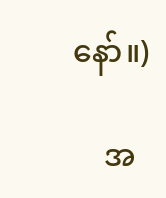နော်။)

    အ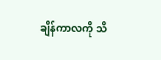ချိန်ကာလကို သိ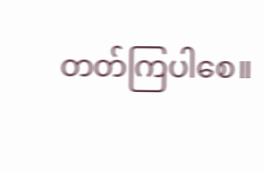တတ်ကြပါစေ။